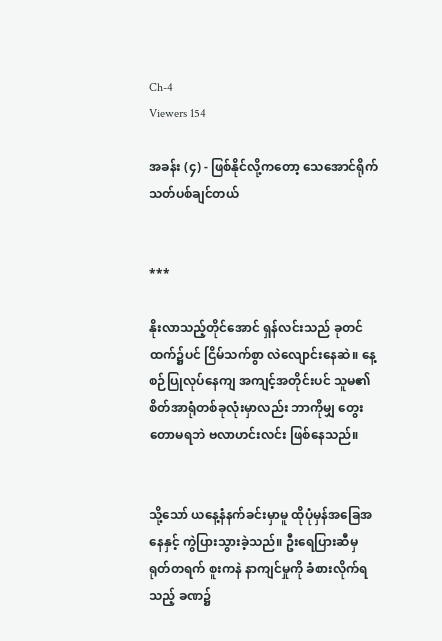Ch-4
Viewers 154

အခန်း (၄) - ဖြစ်နိုင်လို့ကတော့ သေအောင်ရိုက်သတ်ပစ်ချင်တယ်


***

နိုးလာသည့်တိုင်အောင် ရှန်လင်းသည် ခုတင်ထက်၌ပင် ငြိမ်သက်စွာ လဲလျောင်းနေဆဲ။ နေ့စဉ်ပြုလုပ်နေကျ အကျင့်အတိုင်းပင် သူမ၏ စိတ်အာရုံတစ်ခုလုံးမှာလည်း ဘာကိုမျှ တွေးတောမရဘဲ ဗလာဟင်းလင်း ဖြစ်နေသည်။


သို့သော် ယနေ့နံနက်ခင်းမှာမူ ထိုပုံမှန်အခြေအနေနှင့် ကွဲပြားသွားခဲ့သည်။ ဦးရေပြားဆီမှ ရုတ်တရက် စူးကနဲ နာကျင်မှုကို ခံစားလိုက်ရသည့် ခဏ၌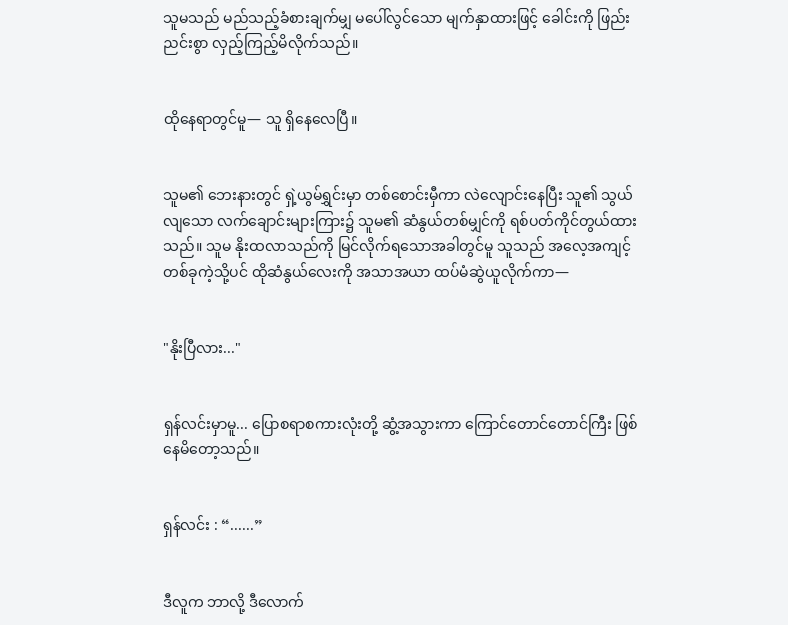သူမသည် မည်သည့်ခံစားချက်မျှ မပေါ်လွင်သော မျက်နှာထားဖြင့် ခေါင်းကို ဖြည်းညင်းစွာ လှည့်ကြည့်မိလိုက်သည်။


ထိုနေရာတွင်မူ— သူ ရှိနေလေပြီ။


သူမ၏ ဘေးနားတွင် ရှဲ့ယွမ်ရွှင်းမှာ တစ်စောင်းမှီကာ လဲလျောင်းနေပြီး သူ၏ သွယ်လျသော လက်ချောင်းများကြား၌ သူမ၏ ဆံနွယ်တစ်မျှင်ကို ရစ်ပတ်ကိုင်တွယ်ထားသည်။ သူမ နိုးထလာသည်ကို မြင်လိုက်ရသောအခါတွင်မူ သူသည် အလေ့အကျင့်တစ်ခုကဲ့သို့ပင် ထိုဆံနွယ်လေးကို အသာအယာ ထပ်မံဆွဲယူလိုက်ကာ—


"နိုးပြီလား..."


ရှန်လင်းမှာမူ... ပြောစရာစကားလုံးတို့ ဆွံ့အသွားကာ ကြောင်တောင်တောင်ကြီး ဖြစ်နေမိတော့သည်။


ရှန်လင်း : “......”


ဒီလူက ဘာလို့ ဒီလောက်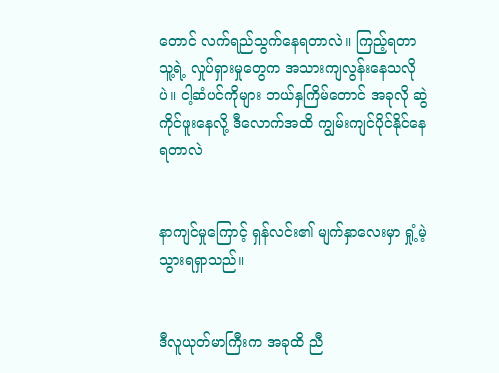တောင် လက်ရည်သွက်နေရတာလဲ။ ကြည့်ရတာ သူ့ရဲ့ လှုပ်ရှားမှုတွေက အသားကျလွန်းနေသလိုပဲ။ ငါ့ဆံပင်ကိုများ ဘယ်နှကြိမ်တောင် အခုလို ဆွဲကိုင်ဖူးနေလို့ ဒီလောက်အထိ ကျွမ်းကျင်ပိုင်နိုင်နေရတာလဲ


နာကျင်မှုကြောင့် ရှန်လင်း၏ မျက်နှာလေးမှာ ရှုံ့မဲ့သွားရရှာသည်။


ဒီလူယုတ်မာကြီးက အခုထိ ညီ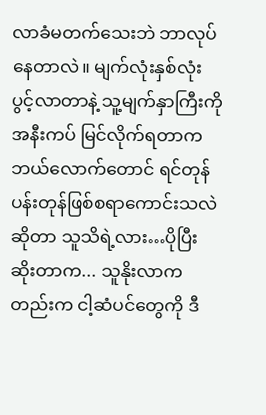လာခံမတက်သေးဘဲ ဘာလုပ်နေတာလဲ။ မျက်လုံးနှစ်လုံး ပွင့်လာတာနဲ့ သူ့မျက်နှာကြီးကို အနီးကပ် မြင်လိုက်ရတာက ဘယ်လောက်တောင် ရင်တုန်ပန်းတုန်ဖြစ်စရာကောင်းသလဲဆိုတာ သူသိရဲ့လား…ပိုပြီးဆိုးတာက... သူနိုးလာကတည်းက ငါ့ဆံပင်တွေကို ဒီ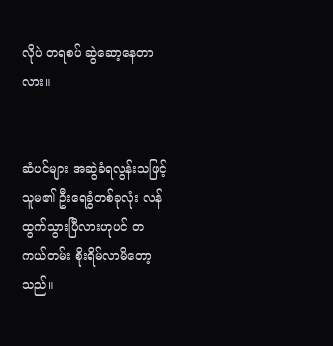လိုပဲ တရစပ် ဆွဲဆော့နေတာလား။


ဆံပင်များ အဆွဲခံရလွန်းသဖြင့် သူမ၏ ဦးရေခွံတစ်ခုလုံး လန်ထွက်သွားပြီလားဟုပင် တကယ်တမ်း စိုးရိမ်လာမိတော့သည်။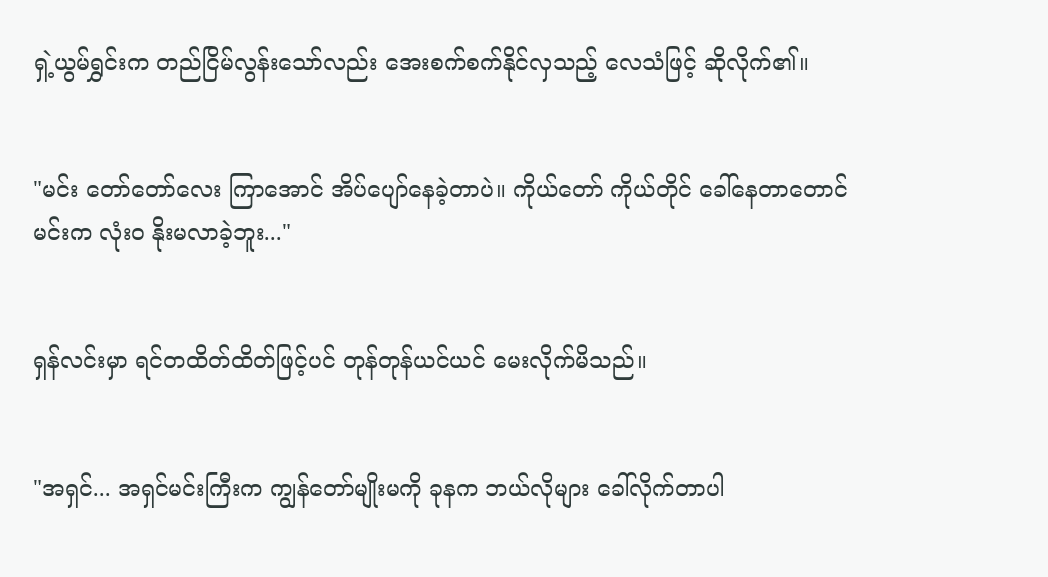ရှဲ့ယွမ်ရွှင်းက တည်ငြိမ်လွန်းသော်လည်း အေးစက်စက်နိုင်လှသည့် လေသံဖြင့် ဆိုလိုက်၏။


"မင်း တော်တော်လေး ကြာအောင် အိပ်ပျော်နေခဲ့တာပဲ။ ကိုယ်တော် ကိုယ်တိုင် ခေါ်နေတာတောင် မင်းက လုံးဝ နိုးမလာခဲ့ဘူး..."


ရှန်လင်းမှာ ရင်တထိတ်ထိတ်ဖြင့်ပင် တုန်တုန်ယင်ယင် မေးလိုက်မိသည်။


"အရှင်... အရှင်မင်းကြီးက ကျွန်တော်မျိုးမကို ခုနက ဘယ်လိုများ ခေါ်လိုက်တာပါ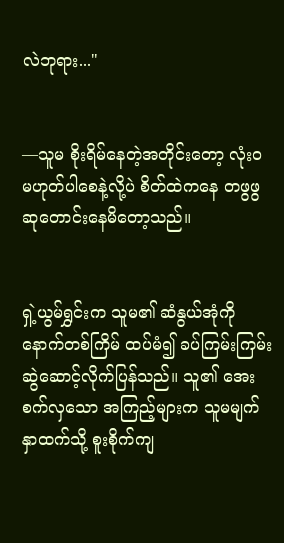လဲဘုရား..."


—သူမ စိုးရိမ်နေတဲ့အတိုင်းတော့ လုံးဝ မဟုတ်ပါစေနဲ့လို့ပဲ စိတ်ထဲကနေ တဖွဖွ ဆုတောင်းနေမိတော့သည်။


ရှဲ့ယွမ်ရွှင်းက သူမ၏ ဆံနွယ်အုံကို နောက်တစ်ကြိမ် ထပ်မံ၍ ခပ်ကြမ်းကြမ်း ဆွဲဆောင့်လိုက်ပြန်သည်။ သူ၏ အေးစက်လှသော အကြည့်များက သူမမျက်နှာထက်သို့ စူးစိုက်ကျ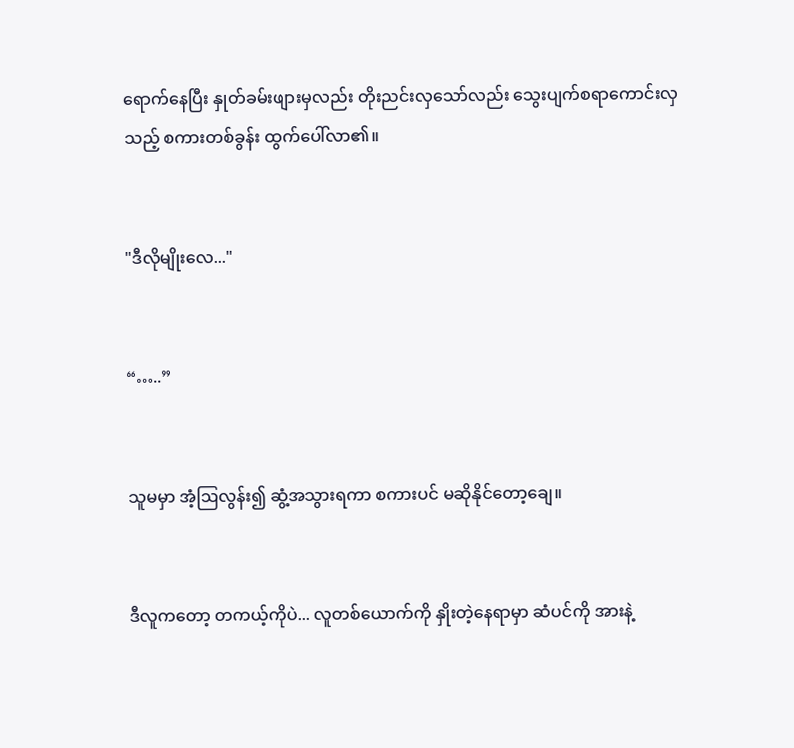ရောက်နေပြီး နှုတ်ခမ်းဖျားမှလည်း တိုးညင်းလှသော်လည်း သွေးပျက်စရာကောင်းလှသည့် စကားတစ်ခွန်း ထွက်ပေါ်လာ၏။


"ဒီလိုမျိုးလေ..."


“…..”


သူမမှာ အံ့ဩလွန်း၍ ဆွံ့အသွားရကာ စကားပင် မဆိုနိုင်တော့ချေ။


ဒီလူကတော့ တကယ့်ကိုပဲ... လူတစ်ယောက်ကို နှိုးတဲ့နေရာမှာ ဆံပင်ကို အားနဲ့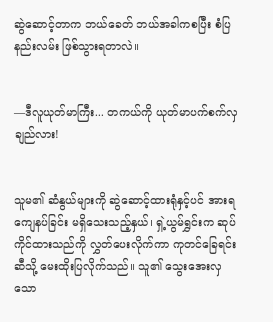ဆွဲဆောင့်တာက ဘယ်ခေတ် ဘယ်အခါကစပြီး စံပြနည်းလမ်း ဖြစ်သွားရတာလဲ။


—ဒီလူယုတ်မာကြီး... တကယ်ကို ယုတ်မာပက်စက်လှချည်လား!


သူမ၏ ဆံနွယ်များကို ဆွဲဆောင့်ထားရုံနှင့်ပင် အားရကျေနပ်ခြင်း မရှိသေးသည့်နှယ်၊ ရှဲ့ယွမ်ရွှင်းက ဆုပ်ကိုင်ထားသည်ကို လွှတ်ပေးလိုက်ကာ ကုတင်ခြေရင်းဆီသို့ မေးထိုးပြလိုက်သည်။ သူ၏ သွေးအေးလှသော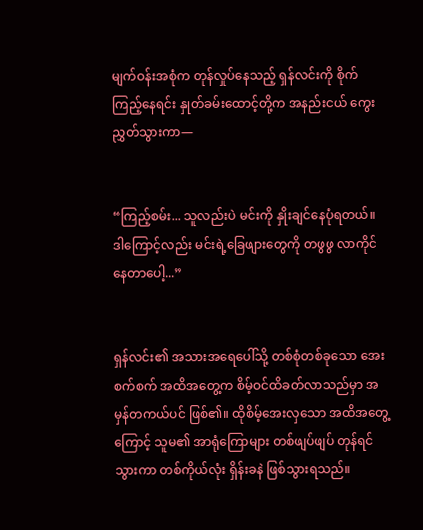မျက်ဝန်းအစုံက တုန်လှုပ်နေသည့် ရှန်လင်းကို စိုက်ကြည့်နေရင်း နှုတ်ခမ်းထောင့်တို့က အနည်းငယ် ကွေးညွှတ်သွားကာ—


“ကြည့်စမ်း... သူလည်းပဲ မင်းကို နှိုးချင်နေပုံရတယ်။ ဒါကြောင့်လည်း မင်းရဲ့ခြေဖျားတွေကို တဖွဖွ လာကိုင်နေတာပေါ့...”


ရှန်လင်း၏ အသားအရေပေါ်သို့ တစ်စုံတစ်ခုသော အေးစက်စက် အထိအတွေ့က စိမ့်ဝင်ထိခတ်လာသည်မှာ အမှန်တကယ်ပင် ဖြစ်၏။ ထိုစိမ့်အေးလှသော အထိအတွေ့ကြောင့် သူမ၏ အာရုံကြောများ တစ်ဖျပ်ဖျပ် တုန်ရင်သွားကာ တစ်ကိုယ်လုံး ရှိန်းခနဲ ဖြစ်သွားရသည်။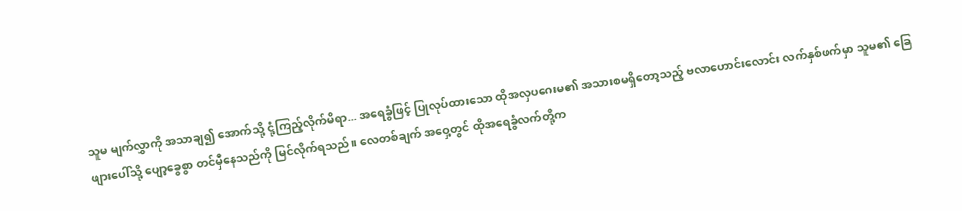သူမ မျက်လွှာကို အသာချ၍ အောက်သို့ ငုံ့ကြည့်လိုက်မိရာ... အရေခွံဖြင့် ပြုလုပ်ထားသော ထိုအလှပဂေးမ၏ အသားစမရှိတော့သည့် ဗလာဟောင်းလောင်း လက်နှစ်ဖက်မှာ သူမ၏ ခြေဖျားပေါ်သို့ ပျော့ခွေစွာ တင်မှီနေသည်ကို မြင်လိုက်ရသည်။ လေတစ်ချက် အဝှေ့တွင် ထိုအရေခွံလက်တို့က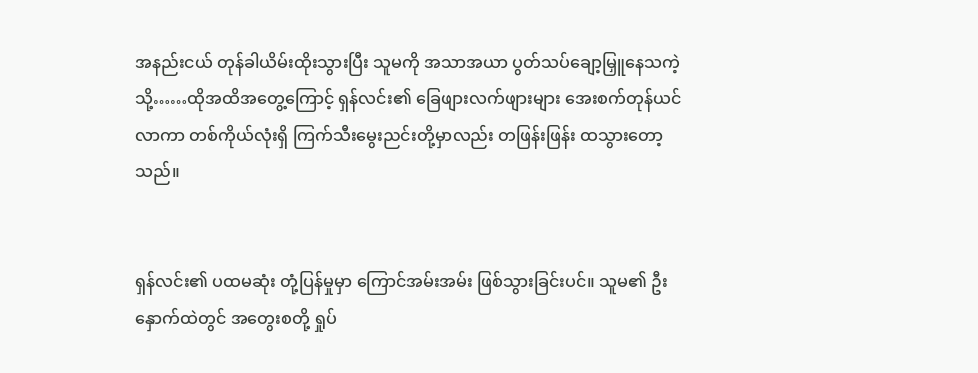အနည်းငယ် တုန်ခါယိမ်းထိုးသွားပြီး သူမကို အသာအယာ ပွတ်သပ်ချော့မြှူနေသကဲ့သို့……ထိုအထိအတွေ့ကြောင့် ရှန်လင်း၏ ခြေဖျားလက်ဖျားများ အေးစက်တုန်ယင်လာကာ တစ်ကိုယ်လုံးရှိ ကြက်သီးမွေးညင်းတို့မှာလည်း တဖြန်းဖြန်း ထသွားတော့သည်။


ရှန်လင်း၏ ပထမဆုံး တုံ့ပြန်မှုမှာ ကြောင်အမ်းအမ်း ဖြစ်သွားခြင်းပင်။ သူမ၏ ဦးနှောက်ထဲတွင် အတွေးစတို့ ရှုပ်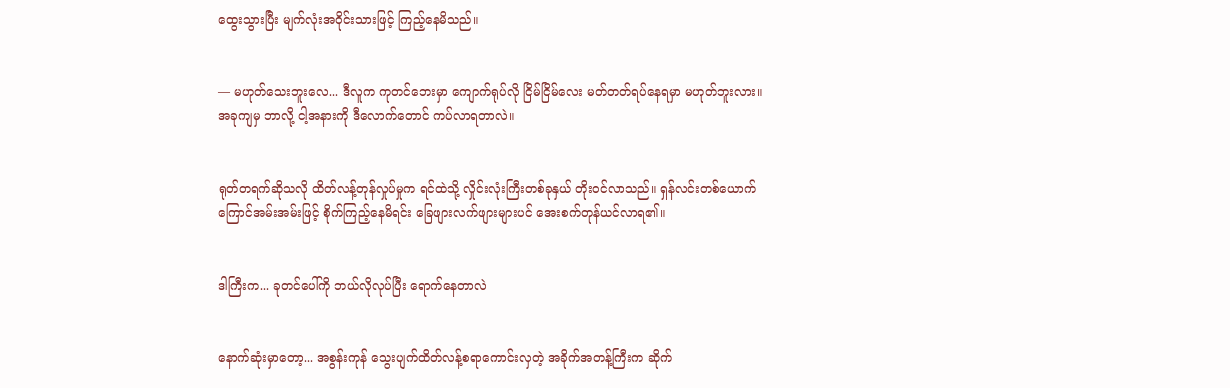ထွေးသွားပြီး မျက်လုံးအဝိုင်းသားဖြင့် ကြည့်နေမိသည်။


— မဟုတ်သေးဘူးလေ... ဒီလူက ကုတင်ဘေးမှာ ကျောက်ရုပ်လို ငြိမ်ငြိမ်လေး မတ်တတ်ရပ်နေရမှာ မဟုတ်ဘူးလား။ အခုကျမှ ဘာလို့ ငါ့အနားကို ဒီလောက်တောင် ကပ်လာရတာလဲ။


ရုတ်တရက်ဆိုသလို ထိတ်လန့်တုန်လှုပ်မှုက ရင်ထဲသို့ လှိုင်းလုံးကြီးတစ်ခုနှယ် တိုးဝင်လာသည်။ ရှန်လင်းတစ်ယောက် ကြောင်အမ်းအမ်းဖြင့် စိုက်ကြည့်နေမိရင်း ခြေဖျားလက်ဖျားများပင် အေးစက်တုန်ယင်လာရ၏။


ဒါကြီးက... ခုတင်ပေါ်ကို ဘယ်လိုလုပ်ပြီး ရောက်နေတာလဲ


နောက်ဆုံးမှာတော့... အစွန်းကုန် သွေးပျက်ထိတ်လန့်စရာကောင်းလှတဲ့ အခိုက်အတန့်ကြီးက ဆိုက်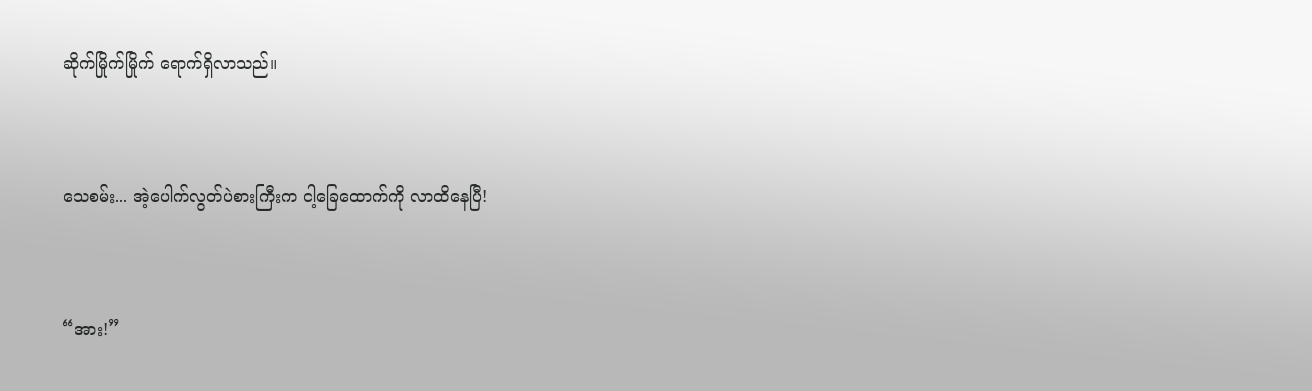ဆိုက်မြိုက်မြိုက် ရောက်ရှိလာသည်။


သေစမ်း... အဲ့ပေါက်လွတ်ပဲစားကြီးက ငါ့ခြေထောက်ကို လာထိနေပြီ!


“အား!”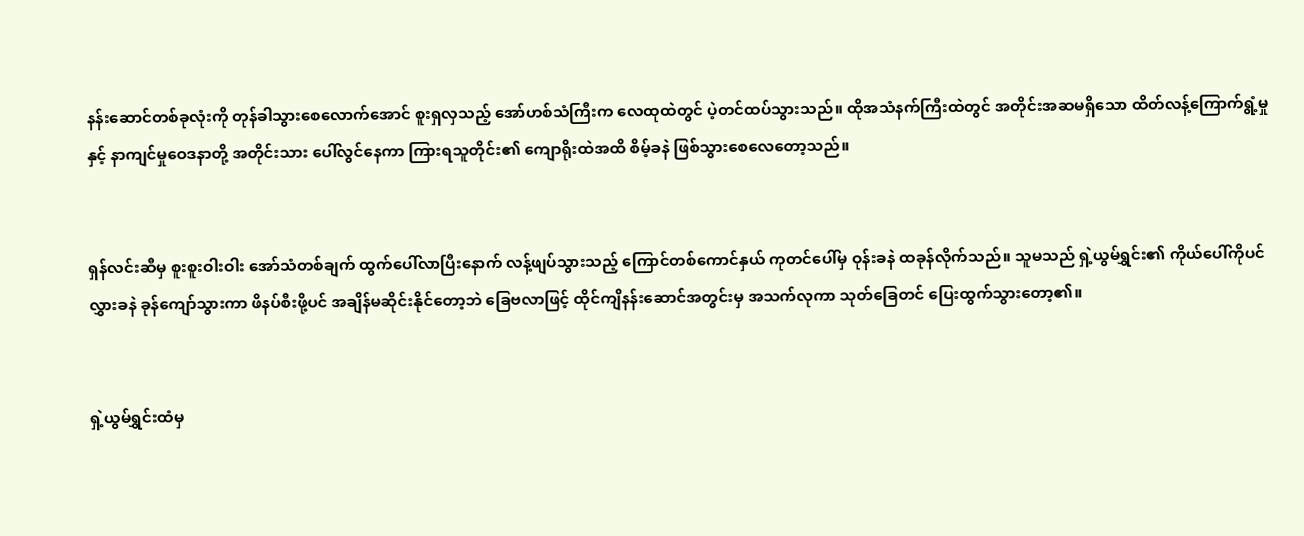နန်းဆောင်တစ်ခုလုံးကို တုန်ခါသွားစေလောက်အောင် စူးရှလှသည့် အော်ဟစ်သံကြီးက လေထုထဲတွင် ပဲ့တင်ထပ်သွားသည်။ ထိုအသံနက်ကြီးထဲတွင် အတိုင်းအဆမရှိသော ထိတ်လန့်ကြောက်ရွံ့မှုနှင့် နာကျင်မှုဝေဒနာတို့ အတိုင်းသား ပေါ်လွင်နေကာ ကြားရသူတိုင်း၏ ကျောရိုးထဲအထိ စိမ့်ခနဲ ဖြစ်သွားစေလေတော့သည်။


ရှန်လင်းဆီမှ စူးစူးဝါးဝါး အော်သံတစ်ချက် ထွက်ပေါ်လာပြီးနောက် လန့်ဖျပ်သွားသည့် ကြောင်တစ်ကောင်နှယ် ကုတင်ပေါ်မှ ဝုန်းခနဲ ထခုန်လိုက်သည်။ သူမသည် ရှဲ့ယွမ်ရွှင်း၏ ကိုယ်ပေါ်ကိုပင် လွှားခနဲ ခုန်ကျော်သွားကာ ဖိနပ်စီးဖို့ပင် အချိန်မဆိုင်းနိုင်တော့ဘဲ ခြေဗလာဖြင့် ထိုင်ကျိနန်းဆောင်အတွင်းမှ အသက်လုကာ သုတ်ခြေတင် ပြေးထွက်သွားတော့၏။


ရှဲ့ယွမ်ရွှင်းထံမှ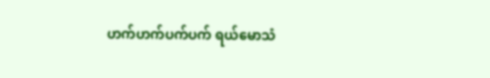ဟက်ဟက်ပက်ပက် ရယ်မောသံ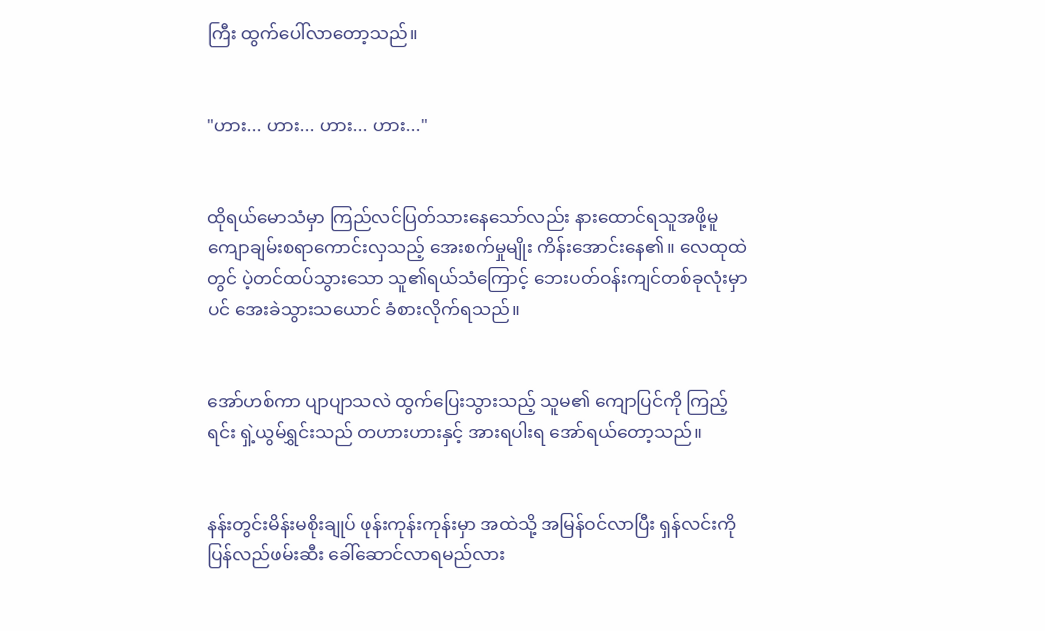ကြီး ထွက်ပေါ်လာတော့သည်။


"ဟား... ဟား... ဟား... ဟား..."


ထိုရယ်မောသံမှာ ကြည်လင်ပြတ်သားနေသော်လည်း နားထောင်ရသူအဖို့မူ ကျောချမ်းစရာကောင်းလှသည့် အေးစက်မှုမျိုး ကိန်းအောင်းနေ၏။ လေထုထဲတွင် ပဲ့တင်ထပ်သွားသော သူ၏ရယ်သံကြောင့် ဘေးပတ်ဝန်းကျင်တစ်ခုလုံးမှာပင် အေးခဲသွားသယောင် ခံစားလိုက်ရသည်။


အော်ဟစ်ကာ ပျာပျာသလဲ ထွက်ပြေးသွားသည့် သူမ၏ ကျောပြင်ကို ကြည့်ရင်း ရှဲ့ယွမ်ရွှင်းသည် တဟားဟားနှင့် အားရပါးရ အော်ရယ်တော့သည်။


နန်းတွင်းမိန်းမစိုးချုပ် ဖုန်းကုန်းကုန်းမှာ အထဲသို့ အမြန်ဝင်လာပြီး ရှန်လင်းကို ပြန်လည်ဖမ်းဆီး ခေါ်ဆောင်လာရမည်လား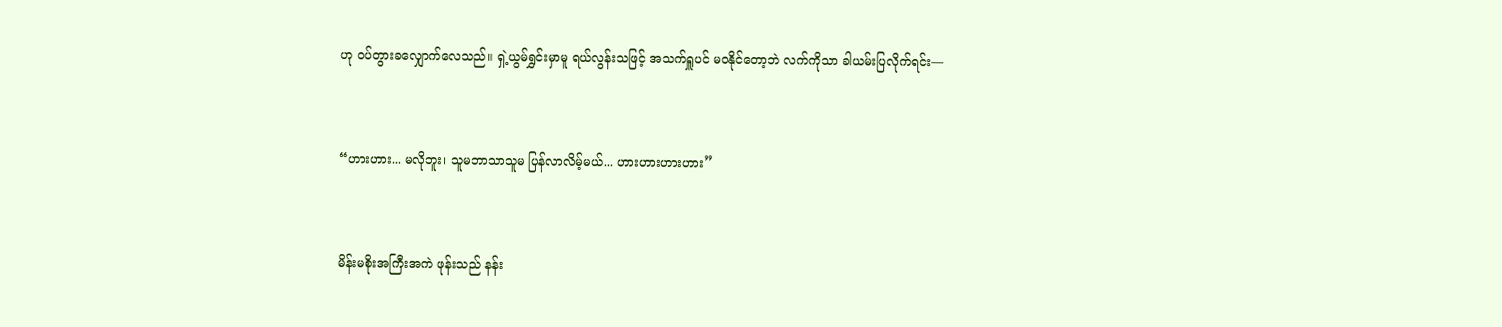ဟု ဝပ်တွားခလျှောက်လေသည်။ ရှဲ့ယွမ်ရွှင်းမှာမူ ရယ်လွန်းသဖြင့် အသက်ရှူပင် မဝနိုင်တော့ဘဲ လက်ကိုသာ ခါယမ်းပြလိုက်ရင်း—


“ဟားဟား... မလိုဘူး၊ သူမဘာသာသူမ ပြန်လာလိမ့်မယ်... ဟားဟားဟားဟား”


မိန်းမစိုးအကြီးအကဲ ဖုန်းသည် နန်း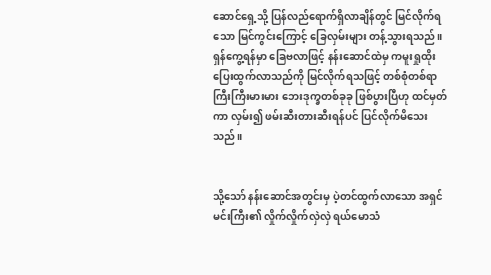ဆောင်ရှေ့သို့ ပြန်လည်ရောက်ရှိလာချိန်တွင် မြင်လိုက်ရသော မြင်ကွင်းကြောင့် ခြေလှမ်းများ တန့်သွားရသည်။ ရှန်ကွေ့ရန်မှာ ခြေဗလာဖြင့် နန်းဆောင်ထဲမှ ကမူးရှုထိုး ပြေးထွက်လာသည်ကို မြင်လိုက်ရသဖြင့် တစ်စုံတစ်ရာ ကြီးကြီးမားမား ဘေးဒုက္ခတစ်ခုခု ဖြစ်ပွားပြီဟု ထင်မှတ်ကာ လှမ်း၍ ဖမ်းဆီးတားဆီးရန်ပင် ပြင်လိုက်မိသေးသည်။


သို့သော် နန်းဆောင်အတွင်းမှ ပဲ့တင်ထွက်လာသော အရှင်မင်းကြီး၏ လှိုက်လှိုက်လှဲလှဲ ရယ်မောသံ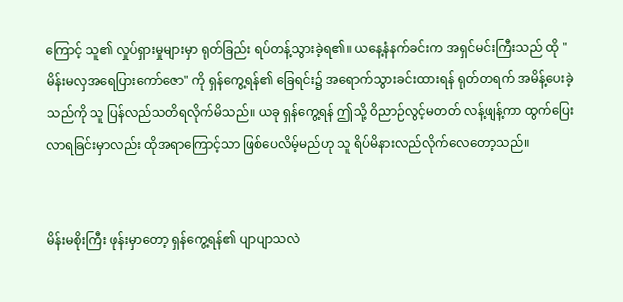ကြောင့် သူ၏ လှုပ်ရှားမှုများမှာ ရုတ်ခြည်း ရပ်တန့်သွားခဲ့ရ၏။ ယနေ့နံနက်ခင်းက အရှင်မင်းကြီးသည် ထို "မိန်းမလှအရေပြားကော်ဇော" ကို ရှန်ကွေ့ရန်၏ ခြေရင်း၌ အရောက်သွားခင်းထားရန် ရုတ်တရက် အမိန့်ပေးခဲ့သည်ကို သူ ပြန်လည်သတိရလိုက်မိသည်။ ယခု ရှန်ကွေ့ရန် ဤသို့ ဝိညာဉ်လွင့်မတတ် လန့်ဖျန့်ကာ ထွက်ပြေးလာရခြင်းမှာလည်း ထိုအရာကြောင့်သာ ဖြစ်ပေလိမ့်မည်ဟု သူ ရိပ်မိနားလည်လိုက်လေတော့သည်။


မိန်းမစိုးကြီး ဖုန်းမှာတော့ ရှန်ကွေ့ရန်၏ ပျာပျာသလဲ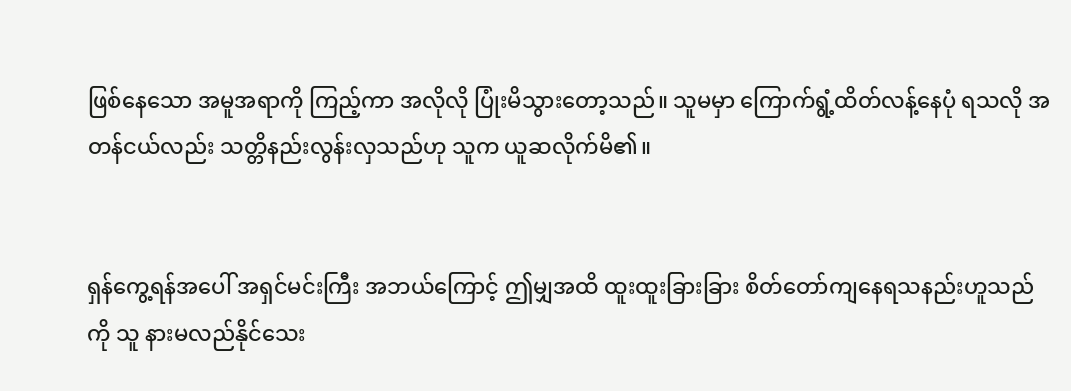ဖြစ်နေသော အမူအရာကို ကြည့်ကာ အလိုလို ပြုံးမိသွားတော့သည်။ သူမမှာ ကြောက်ရွံ့ထိတ်လန့်နေပုံ ရသလို အတန်ငယ်လည်း သတ္တိနည်းလွန်းလှသည်ဟု သူက ယူဆလိုက်မိ၏။


ရှန်ကွေ့ရန်အပေါ် အရှင်မင်းကြီး အဘယ်ကြောင့် ဤမျှအထိ ထူးထူးခြားခြား စိတ်တော်ကျနေရသနည်းဟူသည်ကို သူ နားမလည်နိုင်သေး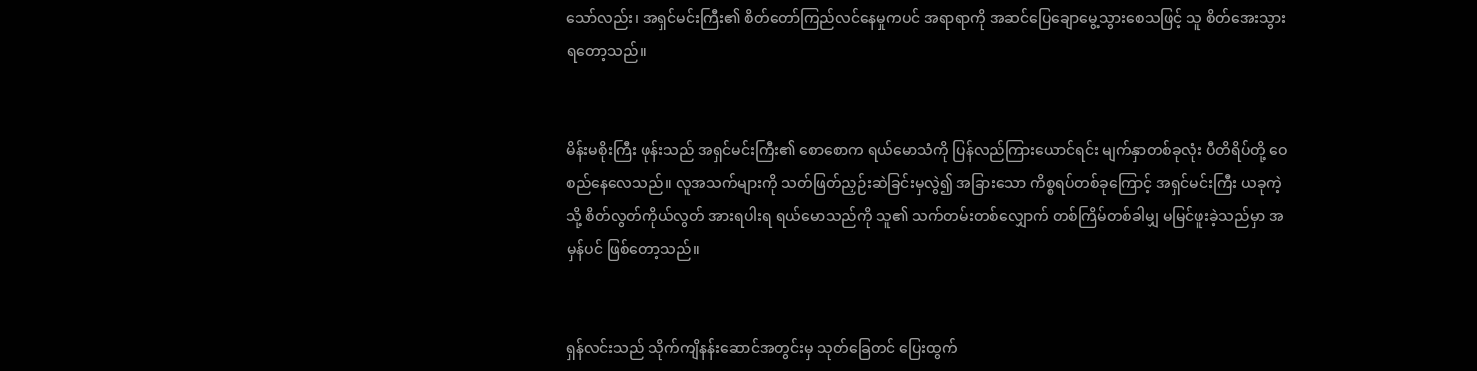သော်လည်း၊ အရှင်မင်းကြီး၏ စိတ်တော်ကြည်လင်နေမှုကပင် အရာရာကို အဆင်ပြေချောမွေ့သွားစေသဖြင့် သူ စိတ်အေးသွားရတော့သည်။


မိန်းမစိုးကြီး ဖုန်းသည် အရှင်မင်းကြီး၏ စောစောက ရယ်မောသံကို ပြန်လည်ကြားယောင်ရင်း မျက်နှာတစ်ခုလုံး ပီတိရိပ်တို့ ဝေစည်နေလေသည်။ လူအသက်များကို သတ်ဖြတ်ညှဉ်းဆဲခြင်းမှလွဲ၍ အခြားသော ကိစ္စရပ်တစ်ခုကြောင့် အရှင်မင်းကြီး ယခုကဲ့သို့ စိတ်လွတ်ကိုယ်လွတ် အားရပါးရ ရယ်မောသည်ကို သူ၏ သက်တမ်းတစ်လျှောက် တစ်ကြိမ်တစ်ခါမျှ မမြင်ဖူးခဲ့သည်မှာ အမှန်ပင် ဖြစ်တော့သည်။


ရှန်လင်းသည် သိုက်ကျိနန်းဆောင်အတွင်းမှ သုတ်ခြေတင် ပြေးထွက်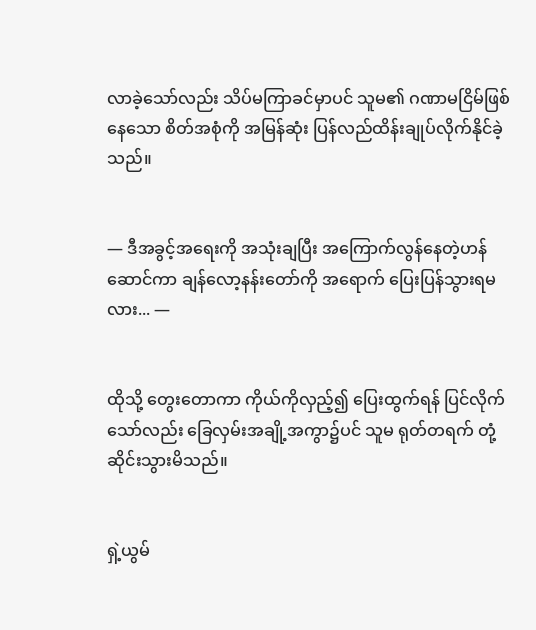လာခဲ့သော်လည်း သိပ်မကြာခင်မှာပင် သူမ၏ ဂဏာမငြိမ်ဖြစ်နေသော စိတ်အစုံကို အမြန်ဆုံး ပြန်လည်ထိန်းချုပ်လိုက်နိုင်ခဲ့သည်။


— ဒီအခွင့်အရေးကို အသုံးချပြီး အကြောက်လွန်နေတဲ့ဟန်ဆောင်ကာ ချန်လော့နန်းတော်ကို အရောက် ပြေးပြန်သွားရမလား... —


ထိုသို့ တွေးတောကာ ကိုယ်ကိုလှည့်၍ ပြေးထွက်ရန် ပြင်လိုက်သော်လည်း ခြေလှမ်းအချို့အကွာ၌ပင် သူမ ရုတ်တရက် တုံ့ဆိုင်းသွားမိသည်။


ရှဲ့ယွမ်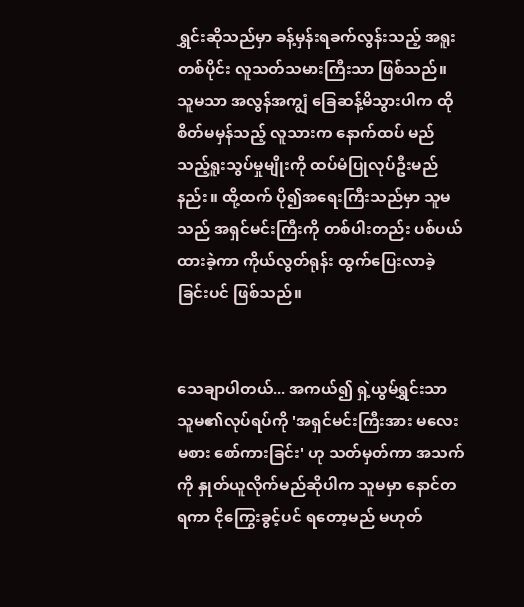ရွှင်းဆိုသည်မှာ ခန့်မှန်းရခက်လွန်းသည့် အရူးတစ်ပိုင်း လူသတ်သမားကြီးသာ ဖြစ်သည်။ သူမသာ အလွန်အကျွံ ခြေဆန့်မိသွားပါက ထိုစိတ်မမှန်သည့် လူသားက နောက်ထပ် မည်သည့်ရူးသွပ်မှုမျိုးကို ထပ်မံပြုလုပ်ဦးမည်နည်း။ ထို့ထက် ပို၍အရေးကြီးသည်မှာ သူမသည် အရှင်မင်းကြီးကို တစ်ပါးတည်း ပစ်ပယ်ထားခဲ့ကာ ကိုယ်လွတ်ရုန်း ထွက်ပြေးလာခဲ့ခြင်းပင် ဖြစ်သည်။


သေချာပါတယ်... အကယ်၍ ရှဲ့ယွမ်ရွှင်းသာ သူမ၏လုပ်ရပ်ကို 'အရှင်မင်းကြီးအား မလေးမစား စော်ကားခြင်း' ဟု သတ်မှတ်ကာ အသက်ကို နှုတ်ယူလိုက်မည်ဆိုပါက သူမမှာ နောင်တရကာ ငိုကြွေးခွင့်ပင် ရတော့မည် မဟုတ်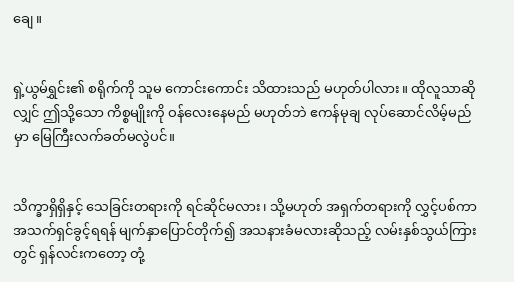ချေ။


ရှဲ့ယွမ်ရွှင်း၏ စရိုက်ကို သူမ ကောင်းကောင်း သိထားသည် မဟုတ်ပါလား။ ထိုလူသာဆိုလျှင် ဤသို့သော ကိစ္စမျိုးကို ဝန်လေးနေမည် မဟုတ်ဘဲ ဧကန်မုချ လုပ်ဆောင်လိမ့်မည်မှာ မြေကြီးလက်ခတ်မလွဲပင်။


သိက္ခာရှိရှိနှင့် သေခြင်းတရားကို ရင်ဆိုင်မလား၊ သို့မဟုတ် အရှက်တရားကို လွှင့်ပစ်ကာ အသက်ရှင်ခွင့်ရရန် မျက်နှာပြောင်တိုက်၍ အသနားခံမလားဆိုသည့် လမ်းနှစ်သွယ်ကြားတွင် ရှန်လင်းကတော့ တုံ့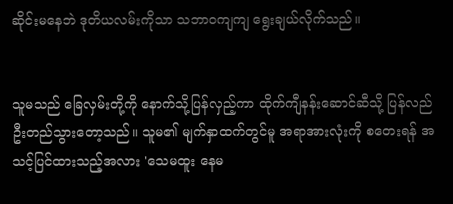ဆိုင်းမနေဘဲ ဒုတိယလမ်းကိုသာ သဘာဝကျကျ ရွေးချယ်လိုက်သည်။


သူမသည် ခြေလှမ်းတို့ကို နောက်သို့ပြန်လှည့်ကာ ထိုက်ကျီနန်းဆောင်ဆီသို့ ပြန်လည်ဦးတည်သွားတော့သည်။ သူမ၏ မျက်နှာထက်တွင်မူ အရာအားလုံးကို စတေးရန် အသင့်ပြင်ထားသည့်အလား 'သေမထူး နေမ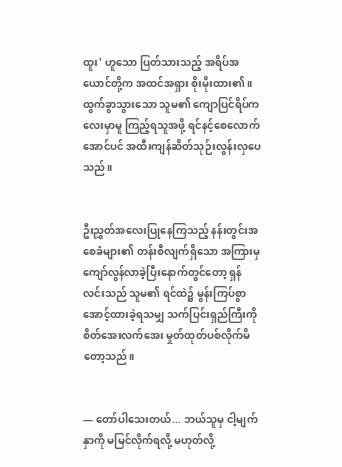ထူး' ဟူသော ပြတ်သားသည့် အရိပ်အယောင်တို့က အထင်အရှား စိုးမိုးထား၏။ ထွက်ခွာသွားသော သူမ၏ ကျောပြင်ရိပ်ကလေးမှာမူ ကြည့်ရသူအဖို့ ရင်နင့်စေလောက်အောင်ပင် အထီးကျန်ဆိတ်သုဉ်းလွန်းလှပေသည်။


ဦးညွှတ်အလေးပြုနေကြသည့် နန်းတွင်းအစေခံများ၏ တန်းစီလျက်ရှိသော အကြားမှ ကျော်လွန်လာခဲ့ပြီးနောက်တွင်တော့ ရှန်လင်းသည် သူမ၏ ရင်ထဲ၌ မွန်းကြပ်စွာ အောင့်ထားခဲ့ရသမျှ သက်ပြင်းရှည်ကြီးကို စိတ်အေးလက်အေး မှုတ်ထုတ်ပစ်လိုက်မိတော့သည်။


— တော်ပါသေးတယ်... ဘယ်သူမှ ငါ့မျက်နှာကို မမြင်လိုက်ရလို့ မဟုတ်လို့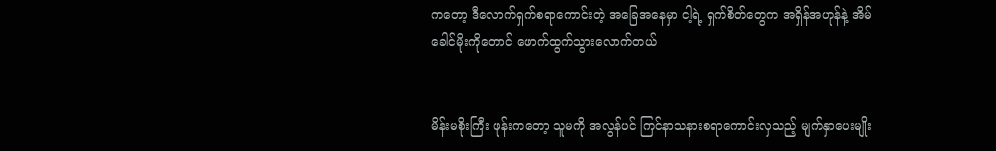ကတော့ ဒီလောက်ရှက်စရာကောင်းတဲ့ အခြေအနေမှာ ငါ့ရဲ့ ရှက်စိတ်တွေက အရှိန်အဟုန်နဲ့ အိမ်ခေါင်မိုးကိုတောင် ဖောက်ထွက်သွားလောက်တယ်


မိန်းမစိုးကြီး ဖုန်းကတော့ သူမကို အလွန်ပင် ကြင်နာသနားစရာကောင်းလှသည့် မျက်နှာပေးမျိုး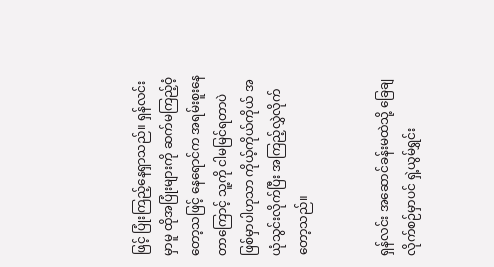ဖြင့် ပြုံးကြည့်နေရှာသည်။ ရှန်လင်းမှာမူ ထိုအပြုံးများကို ဆက်မကြည့်ဝံ့တော့သဖြင့် နေရောင်က အရမ်းစူးနေတာကြောင့် သူ့ကို ငါမမြင်ရတာပဲ ဖြစ်မှာပါဟုသာ ကိုယ့်ကိုယ်ကိုယ် အယုံသွင်းလိုက်ပြီး အကြည့်လွှဲလိုက်တော့သည်။


ရှန်လင်း အဆောင်ခန်းမထဲသို့ ခြေချလိုက်စဉ်မှာပင် ရှဲ့ယွမ်ရွှင်း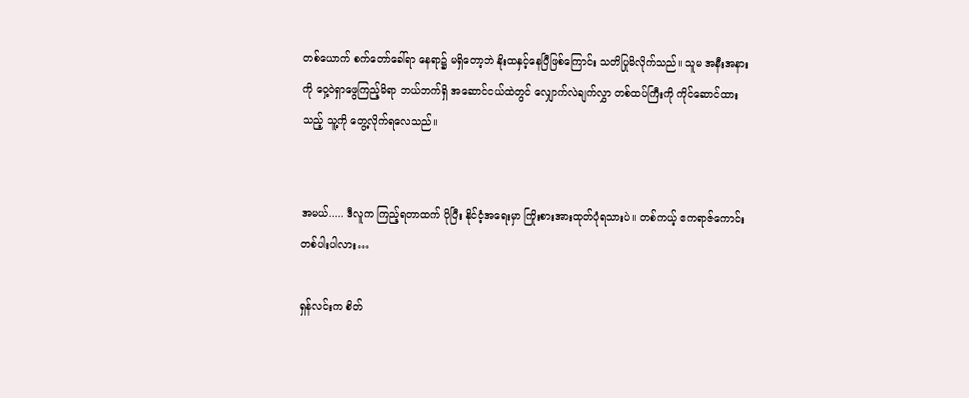တစ်ယောက် စက်တော်ခေါ်ရာ နေရာ၌ မရှိတော့ဘဲ နိုးထနှင့်နေပြီဖြစ်ကြောင်း သတိပြုမိလိုက်သည်။ သူမ အနီးအနားကို ဝှေ့ဝဲရှာဖွေကြည့်မိရာ ဘယ်ဘက်ရှိ အဆောင်ငယ်ထဲတွင် လျှောက်လဲချက်လွှာ တစ်ထပ်ကြီးကို ကိုင်ဆောင်ထားသည့် သူ့ကို တွေ့လိုက်ရလေသည်။


အမယ်..... ဒီလူက ကြည့်ရတာထက် ပိုပြီး နိုင်ငံ့အရေးမှာ ကြိုးစားအားထုတ်ပုံရသားပဲ။ တစ်ကယ့် ဧကရာဇ်ကောင်း တစ်ပါးပါလား…

ရှန်လင်းက စိတ်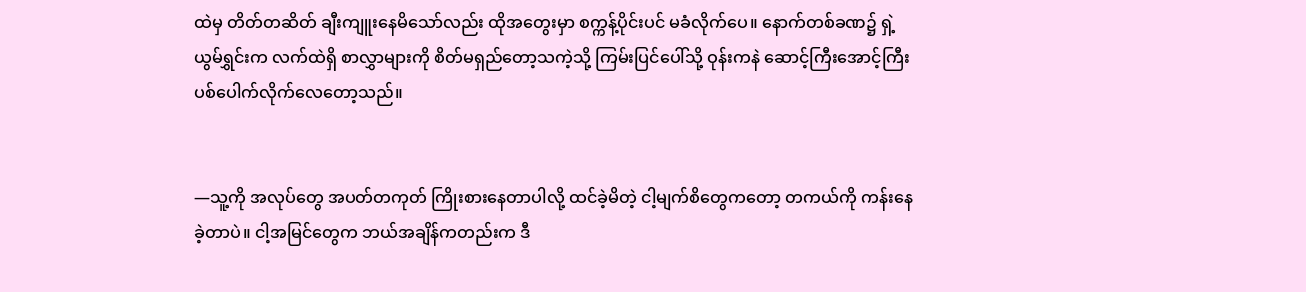ထဲမှ တိတ်တဆိတ် ချီးကျူးနေမိသော်လည်း ထိုအတွေးမှာ စက္ကန့်ပိုင်းပင် မခံလိုက်ပေ။ နောက်တစ်ခဏ၌ ရှဲ့ယွမ်ရွှင်းက လက်ထဲရှိ စာလွှာများကို စိတ်မရှည်တော့သကဲ့သို့ ကြမ်းပြင်ပေါ်သို့ ဝုန်းကနဲ ဆောင့်ကြီးအောင့်ကြီး ပစ်ပေါက်လိုက်လေတော့သည်။


—သူ့ကို အလုပ်တွေ အပတ်တကုတ် ကြိုးစားနေတာပါလို့ ထင်ခဲ့မိတဲ့ ငါ့မျက်စိတွေကတော့ တကယ်ကို ကန်းနေခဲ့တာပဲ။ ငါ့အမြင်တွေက ဘယ်အချိန်ကတည်းက ဒီ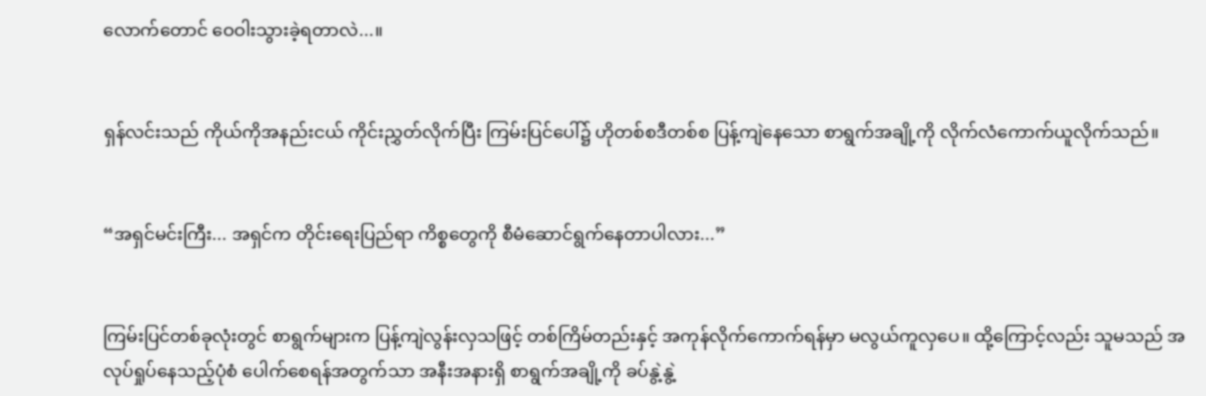လောက်တောင် ဝေဝါးသွားခဲ့ရတာလဲ...။


ရှန်လင်းသည် ကိုယ်ကိုအနည်းငယ် ကိုင်းညွှတ်လိုက်ပြီး ကြမ်းပြင်ပေါ်၌ ဟိုတစ်စဒီတစ်စ ပြန့်ကျဲနေသော စာရွက်အချို့ကို လိုက်လံကောက်ယူလိုက်သည်။


“အရှင်မင်းကြီး... အရှင်က တိုင်းရေးပြည်ရာ ကိစ္စတွေကို စီမံဆောင်ရွက်နေတာပါလား...”


ကြမ်းပြင်တစ်ခုလုံးတွင် စာရွက်များက ပြန့်ကျဲလွန်းလှသဖြင့် တစ်ကြိမ်တည်းနှင့် အကုန်လိုက်ကောက်ရန်မှာ မလွယ်ကူလှပေ။ ထို့ကြောင့်လည်း သူမသည် အလုပ်ရှုပ်နေသည့်ပုံစံ ပေါက်စေရန်အတွက်သာ အနီးအနားရှိ စာရွက်အချို့ကို ခပ်နွဲ့နွဲ့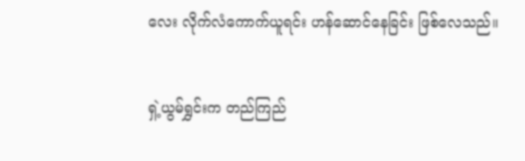လေး လိုက်လံကောက်ယူရင်း ဟန်ဆောင်နေခြင်း ဖြစ်လေသည်။


ရှဲ့ယွမ်ရွှင်းက တည်ကြည်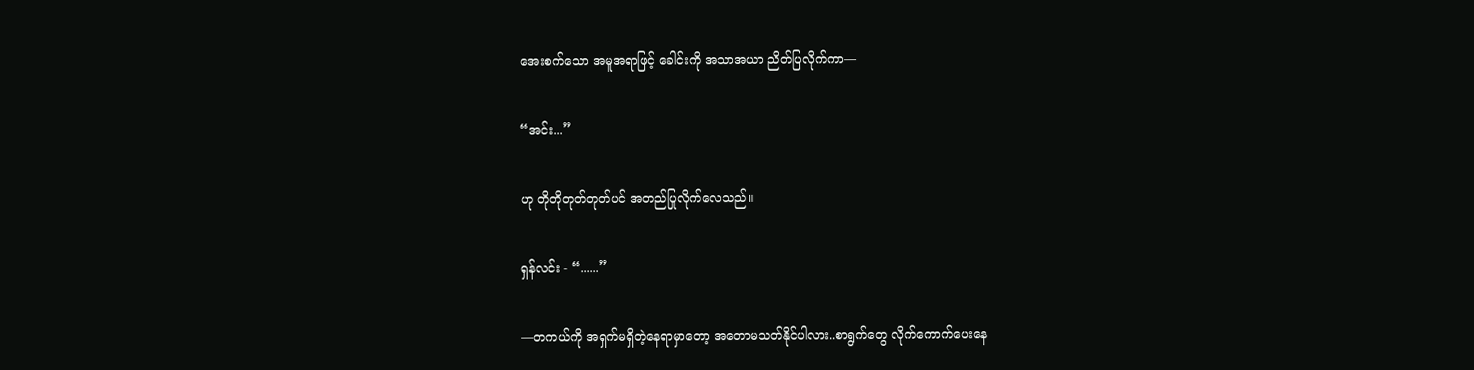အေးစက်သော အမူအရာဖြင့် ခေါင်းကို အသာအယာ ညိတ်ပြလိုက်ကာ—


“အင်း...”


ဟု တိုတိုတုတ်တုတ်ပင် အတည်ပြုလိုက်လေသည်။


ရှန်လင်း - “......”


—တကယ်ကို အရှက်မရှိတဲ့နေရာမှာတော့ အတောမသတ်နိုင်ပါလား..စာရွက်တွေ လိုက်ကောက်ပေးနေ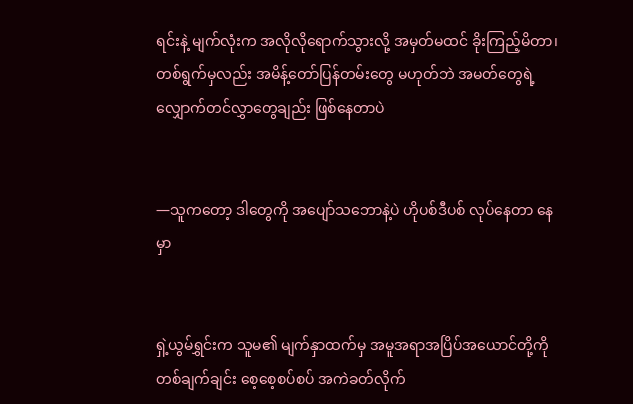ရင်းနဲ့ မျက်လုံးက အလိုလိုရောက်သွားလို့ အမှတ်မထင် ခိုးကြည့်မိတာ၊ တစ်ရွက်မှလည်း အမိန့်တော်ပြန်တမ်းတွေ မဟုတ်ဘဲ အမတ်တွေရဲ့ လျှောက်တင်လွှာတွေချည်း ဖြစ်နေတာပဲ


—သူကတော့ ဒါတွေကို အပျော်သဘောနဲ့ပဲ ဟိုပစ်ဒီပစ် လုပ်နေတာ နေမှာ


ရှဲ့ယွမ်ရွှင်းက သူမ၏ မျက်နှာထက်မှ အမူအရာအပြိပ်အယောင်တို့ကို တစ်ချက်ချင်း စေ့စေ့စပ်စပ် အကဲခတ်လိုက်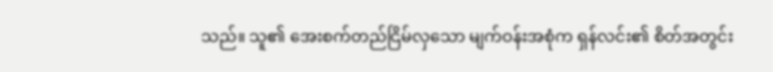သည်။ သူ၏ အေးစက်တည်ငြိမ်လှသော မျက်ဝန်းအစုံက ရှန်လင်း၏ စိတ်အတွင်း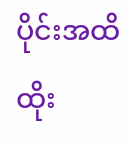ပိုင်းအထိ ထိုး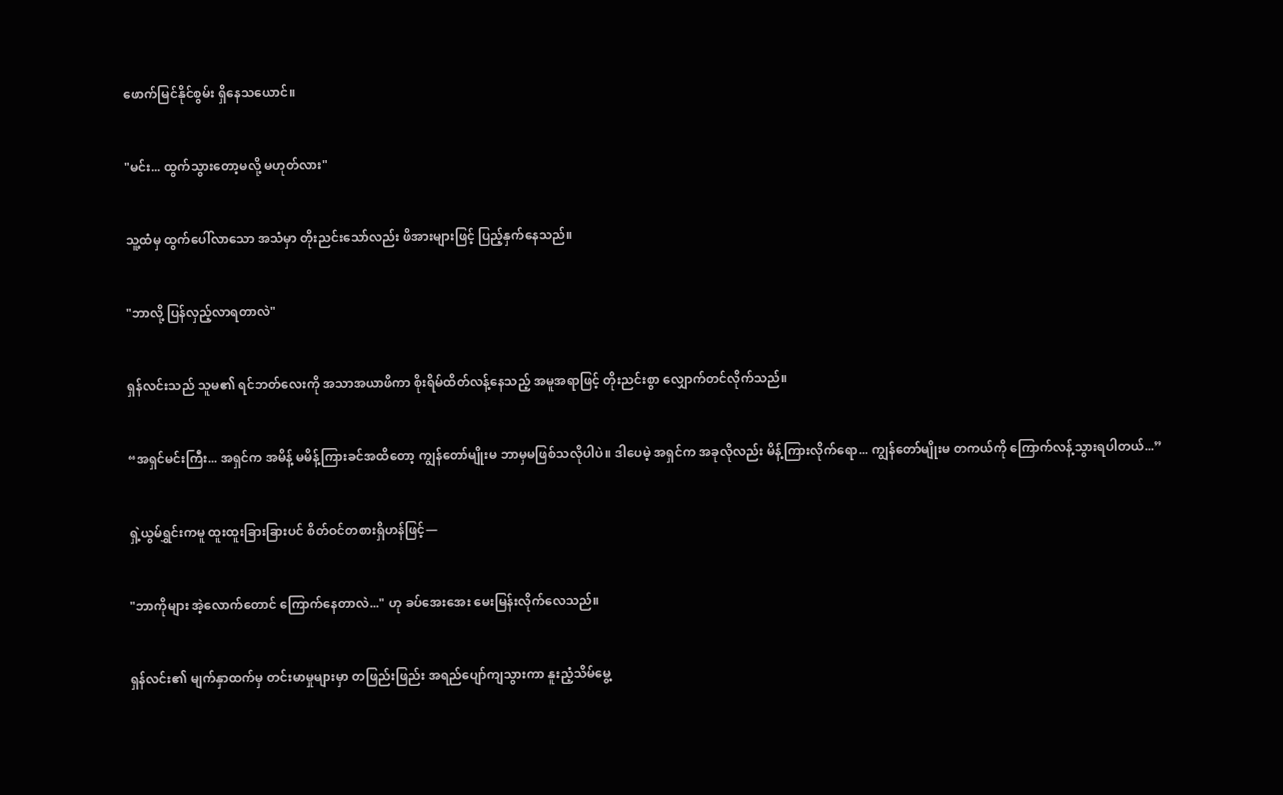ဖောက်မြင်နိုင်စွမ်း ရှိနေသယောင်။


"မင်း... ထွက်သွားတော့မလို့ မဟုတ်လား"


သူ့ထံမှ ထွက်ပေါ်လာသော အသံမှာ တိုးညင်းသော်လည်း ဖိအားများဖြင့် ပြည့်နှက်နေသည်။


"ဘာလို့ ပြန်လှည့်လာရတာလဲ"


ရှန်လင်းသည် သူမ၏ ရင်ဘတ်လေးကို အသာအယာဖိကာ စိုးရိမ်ထိတ်လန့်နေသည့် အမူအရာဖြင့် တိုးညင်းစွာ လျှောက်တင်လိုက်သည်။


“အရှင်မင်းကြီး... အရှင်က အမိန့် မမိန့်ကြားခင်အထိတော့ ကျွန်တော်မျိုးမ ဘာမှမဖြစ်သလိုပါပဲ။ ဒါပေမဲ့ အရှင်က အခုလိုလည်း မိန့်ကြားလိုက်ရော... ကျွန်တော်မျိုးမ တကယ်ကို ကြောက်လန့်သွားရပါတယ်...”


ရှဲ့ယွမ်ရွှင်းကမူ ထူးထူးခြားခြားပင် စိတ်ဝင်တစားရှိဟန်ဖြင့်—


"ဘာကိုများ အဲ့လောက်တောင် ကြောက်နေတာလဲ..." ဟု ခပ်အေးအေး မေးမြန်းလိုက်လေသည်။


ရှန်လင်း၏ မျက်နှာထက်မှ တင်းမာမှုများမှာ တဖြည်းဖြည်း အရည်ပျော်ကျသွားကာ နူးညံ့သိမ်မွေ့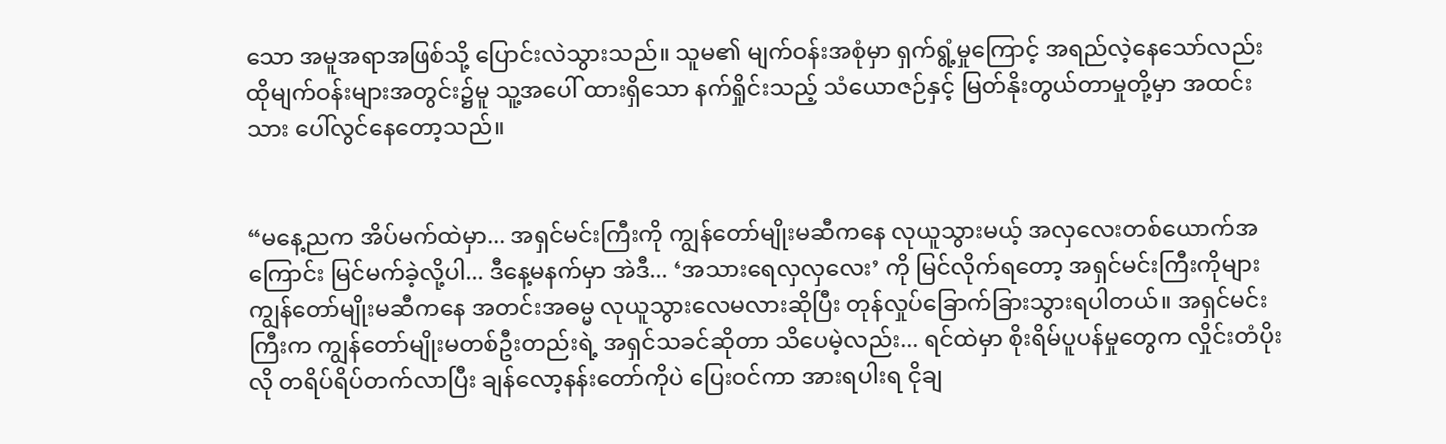သော အမူအရာအဖြစ်သို့ ပြောင်းလဲသွားသည်။ သူမ၏ မျက်ဝန်းအစုံမှာ ရှက်ရွံ့မှုကြောင့် အရည်လဲ့နေသော်လည်း ထိုမျက်ဝန်းများအတွင်း၌မူ သူ့အပေါ် ထားရှိသော နက်ရှိုင်းသည့် သံယောဇဉ်နှင့် မြတ်နိုးတွယ်တာမှုတို့မှာ အထင်းသား ပေါ်လွင်နေတော့သည်။


“မနေ့ညက အိပ်မက်ထဲမှာ... အရှင်မင်းကြီးကို ကျွန်တော်မျိုးမဆီကနေ လုယူသွားမယ့် အလှလေးတစ်ယောက်အကြောင်း မြင်မက်ခဲ့လို့ပါ... ဒီနေ့မနက်မှာ အဲဒီ... ‘အသားရေလှလှလေး’ ကို မြင်လိုက်ရတော့ အရှင်မင်းကြီးကိုများ ကျွန်တော်မျိုးမဆီကနေ အတင်းအဓမ္မ လုယူသွားလေမလားဆိုပြီး တုန်လှုပ်ခြောက်ခြားသွားရပါတယ်။ အရှင်မင်းကြီးက ကျွန်တော်မျိုးမတစ်ဦးတည်းရဲ့ အရှင်သခင်ဆိုတာ သိပေမဲ့လည်း... ရင်ထဲမှာ စိုးရိမ်ပူပန်မှုတွေက လှိုင်းတံပိုးလို တရိပ်ရိပ်တက်လာပြီး ချန်လော့နန်းတော်ကိုပဲ ပြေးဝင်ကာ အားရပါးရ ငိုချ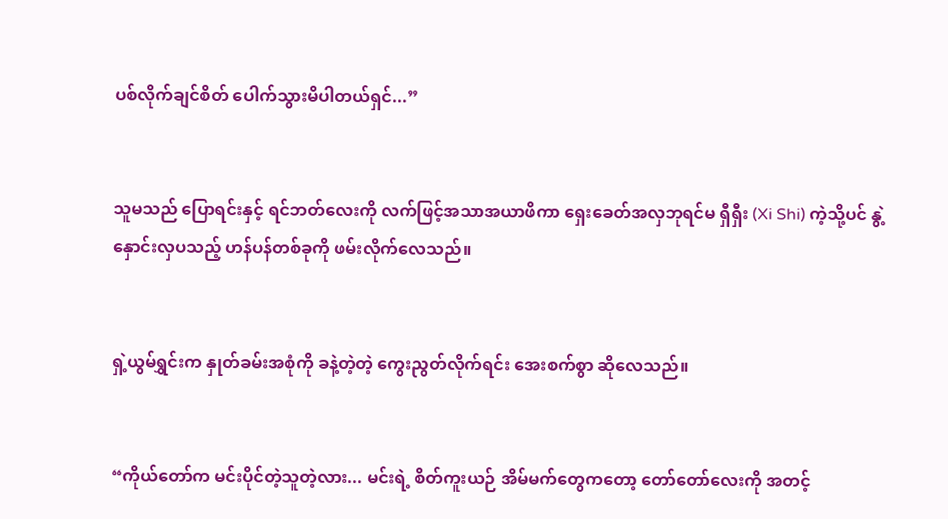ပစ်လိုက်ချင်စိတ် ပေါက်သွားမိပါတယ်ရှင်...”


သူမသည် ပြောရင်းနှင့် ရင်ဘတ်လေးကို လက်ဖြင့်အသာအယာဖိကာ ရှေးခေတ်အလှဘုရင်မ ရှီရှီး (Xi Shi) ကဲ့သို့ပင် နွဲ့နှောင်းလှပသည့် ဟန်ပန်တစ်ခုကို ဖမ်းလိုက်လေသည်။


ရှဲ့ယွမ်ရွှင်းက နှုတ်ခမ်းအစုံကို ခနဲ့တဲ့တဲ့ ကွေးညွတ်လိုက်ရင်း အေးစက်စွာ ဆိုလေသည်။


“ကိုယ်တော်က မင်းပိုင်တဲ့သူတဲ့လား... မင်းရဲ့ စိတ်ကူးယဉ် အိမ်မက်တွေကတော့ တော်တော်လေးကို အတင့်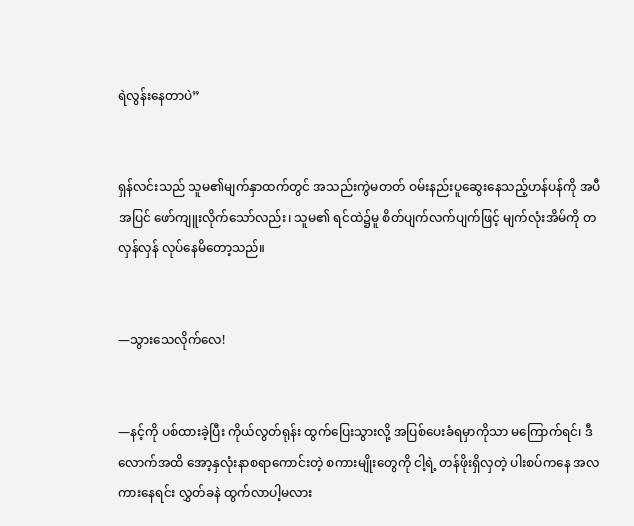ရဲလွန်းနေတာပဲ”


ရှန်လင်းသည် သူမ၏မျက်နှာထက်တွင် အသည်းကွဲမတတ် ဝမ်းနည်းပူဆွေးနေသည့်ဟန်ပန်ကို အပီအပြင် ဖော်ကျူးလိုက်သော်လည်း၊ သူမ၏ ရင်ထဲ၌မူ စိတ်ပျက်လက်ပျက်ဖြင့် မျက်လုံးအိမ်ကို တလှန်လှန် လုပ်နေမိတော့သည်။


—သွားသေလိုက်လေ!


—နင့်ကို ပစ်ထားခဲ့ပြီး ကိုယ်လွတ်ရုန်း ထွက်ပြေးသွားလို့ အပြစ်ပေးခံရမှာကိုသာ မကြောက်ရင်၊ ဒီလောက်အထိ အော့နှလုံးနာစရာကောင်းတဲ့ စကားမျိုးတွေကို ငါ့ရဲ့ တန်ဖိုးရှိလှတဲ့ ပါးစပ်ကနေ အလကားနေရင်း လွှတ်ခနဲ ထွက်လာပါ့မလား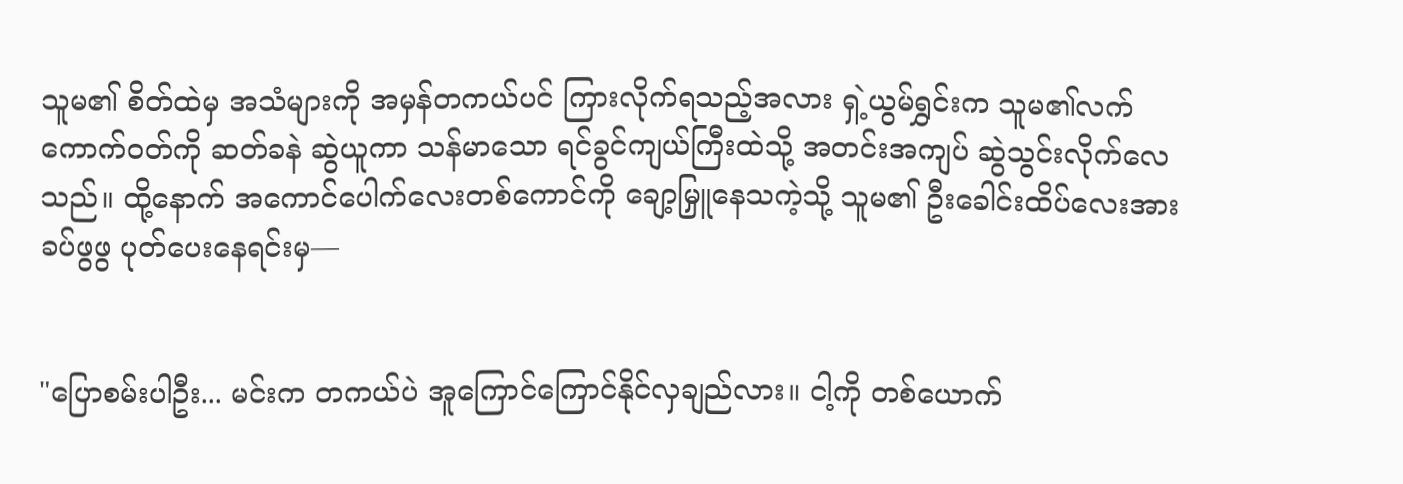သူမ၏ စိတ်ထဲမှ အသံများကို အမှန်တကယ်ပင် ကြားလိုက်ရသည့်အလား ရှဲ့ယွမ်ရွှင်းက သူမ၏လက်ကောက်ဝတ်ကို ဆတ်ခနဲ ဆွဲယူကာ သန်မာသော ရင်ခွင်ကျယ်ကြီးထဲသို့ အတင်းအကျပ် ဆွဲသွင်းလိုက်လေသည်။ ထို့နောက် အကောင်ပေါက်လေးတစ်ကောင်ကို ချော့မြှူနေသကဲ့သို့ သူမ၏ ဦးခေါင်းထိပ်လေးအား ခပ်ဖွဖွ ပုတ်ပေးနေရင်းမှ—


"ပြောစမ်းပါဦး... မင်းက တကယ်ပဲ အူကြောင်ကြောင်နိုင်လှချည်လား။ ငါ့ကို တစ်ယောက်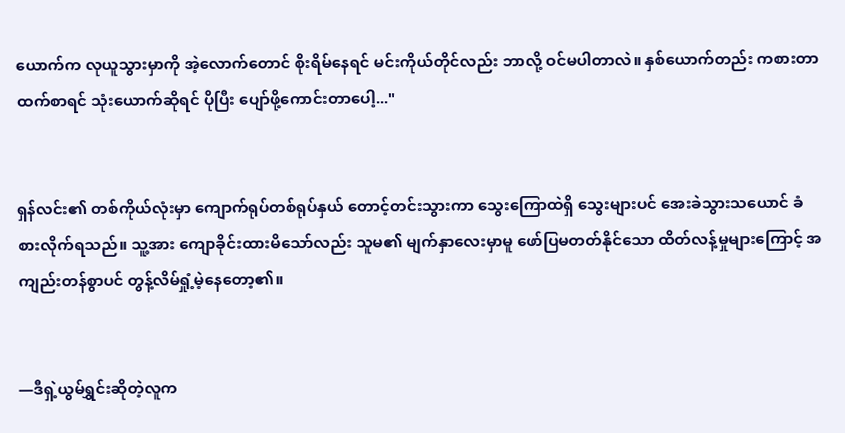ယောက်က လုယူသွားမှာကို အဲ့လောက်တောင် စိုးရိမ်နေရင် မင်းကိုယ်တိုင်လည်း ဘာလို့ ဝင်မပါတာလဲ။ နှစ်ယောက်တည်း ကစားတာထက်စာရင် သုံးယောက်ဆိုရင် ပိုပြီး ပျော်ဖို့ကောင်းတာပေါ့..."


ရှန်လင်း၏ တစ်ကိုယ်လုံးမှာ ကျောက်ရုပ်တစ်ရုပ်နှယ် တောင့်တင်းသွားကာ သွေးကြောထဲရှိ သွေးများပင် အေးခဲသွားသယောင် ခံစားလိုက်ရသည်။ သူ့အား ကျောခိုင်းထားမိသော်လည်း သူမ၏ မျက်နှာလေးမှာမူ ဖော်ပြမတတ်နိုင်သော ထိတ်လန့်မှုများကြောင့် အကျည်းတန်စွာပင် တွန့်လိမ်ရှုံ့မဲ့နေတော့၏။


—ဒီရှဲ့ယွမ်ရွှင်းဆိုတဲ့လူက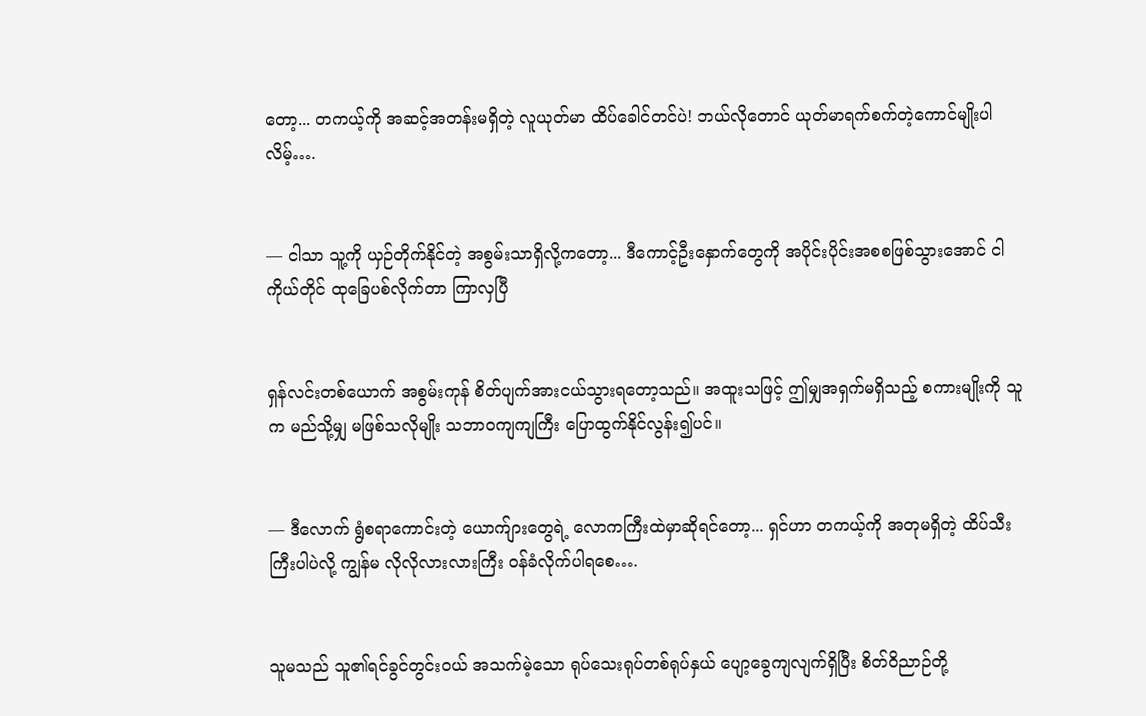တော့... တကယ့်ကို အဆင့်အတန်းမရှိတဲ့ လူယုတ်မာ ထိပ်ခေါင်တင်ပဲ! ဘယ်လိုတောင် ယုတ်မာရက်စက်တဲ့ကောင်မျိုးပါလိမ့်….


— ငါသာ သူ့ကို ယှဉ်တိုက်နိုင်တဲ့ အစွမ်းသာရှိလို့ကတော့... ဒီကောင့်ဦးနှောက်တွေကို အပိုင်းပိုင်းအစစဖြစ်သွားအောင် ငါကိုယ်တိုင် ထုခြေပစ်လိုက်တာ ကြာလှပြီ


ရှန်လင်းတစ်ယောက် အစွမ်းကုန် စိတ်ပျက်အားငယ်သွားရတော့သည်။ အထူးသဖြင့် ဤမျှအရှက်မရှိသည့် စကားမျိုးကို သူက မည်သို့မျှ မဖြစ်သလိုမျိုး သဘာဝကျကျကြီး ပြောထွက်နိုင်လွန်း၍ပင်။


— ဒီလောက် ရွံစရာကောင်းတဲ့ ယောက်ျားတွေရဲ့ လောကကြီးထဲမှာဆိုရင်တော့... ရှင်ဟာ တကယ့်ကို အတုမရှိတဲ့ ထိပ်သီးကြီးပါပဲလို့ ကျွန်မ လိုလိုလားလားကြီး ဝန်ခံလိုက်ပါရစေ….


သူမသည် သူ၏ရင်ခွင်တွင်းဝယ် အသက်မဲ့သော ရုပ်သေးရုပ်တစ်ရုပ်နှယ် ပျော့ခွေကျလျက်ရှိပြီး စိတ်ဝိညာဉ်တို့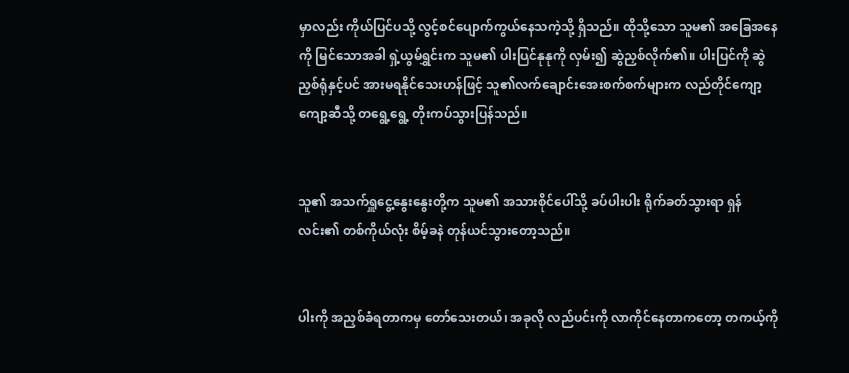မှာလည်း ကိုယ်ပြင်ပသို့ လွင့်စင်ပျောက်ကွယ်နေသကဲ့သို့ ရှိသည်။ ထိုသို့သော သူမ၏ အခြေအနေကို မြင်သောအခါ ရှဲ့ယွမ်ရွှင်းက သူမ၏ ပါးပြင်နုနုကို လှမ်း၍ ဆွဲညှစ်လိုက်၏။ ပါးပြင်ကို ဆွဲညှစ်ရုံနှင့်ပင် အားမရနိုင်သေးဟန်ဖြင့် သူ၏လက်ချောင်းအေးစက်စက်များက လည်တိုင်ကျော့ကျော့ဆီသို့ တရွေ့ရွေ့ တိုးကပ်သွားပြန်သည်။


သူ၏ အသက်ရှူငွေ့နွေးနွေးတို့က သူမ၏ အသားစိုင်ပေါ်သို့ ခပ်ပါးပါး ရိုက်ခတ်သွားရာ ရှန်လင်း၏ တစ်ကိုယ်လုံး စိမ့်ခနဲ တုန်ယင်သွားတော့သည်။


ပါးကို အညှစ်ခံရတာကမှ တော်သေးတယ်၊ အခုလို လည်ပင်းကို လာကိုင်နေတာကတော့ တကယ့်ကို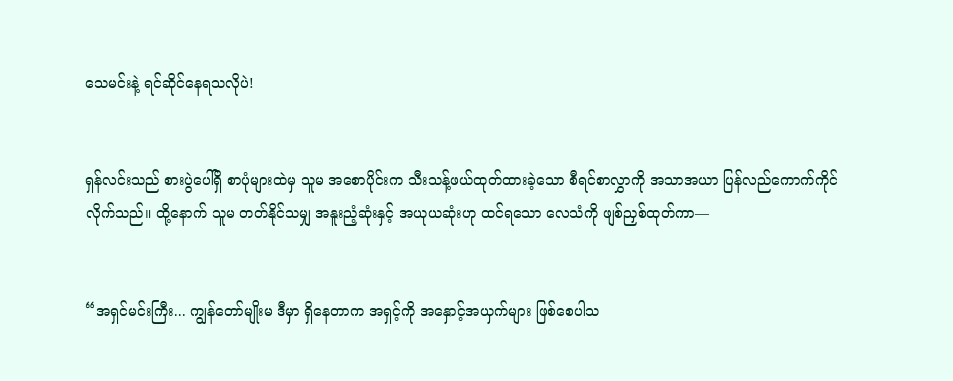သေမင်းနဲ့ ရင်ဆိုင်နေရသလိုပဲ!


ရှန်လင်းသည် စားပွဲပေါ်ရှိ စာပုံများထဲမှ သူမ အစောပိုင်းက သီးသန့်ဖယ်ထုတ်ထားခဲ့သော စီရင်စာလွှာကို အသာအယာ ပြန်လည်ကောက်ကိုင်လိုက်သည်။ ထို့နောက် သူမ တတ်နိုင်သမျှ အနူးညံ့ဆုံးနှင့် အယုယဆုံးဟု ထင်ရသော လေသံကို ဖျစ်ညှစ်ထုတ်ကာ—


“အရှင်မင်းကြီး... ကျွန်တော်မျိုးမ ဒီမှာ ရှိနေတာက အရှင့်ကို အနှောင့်အယှက်များ ဖြစ်စေပါသ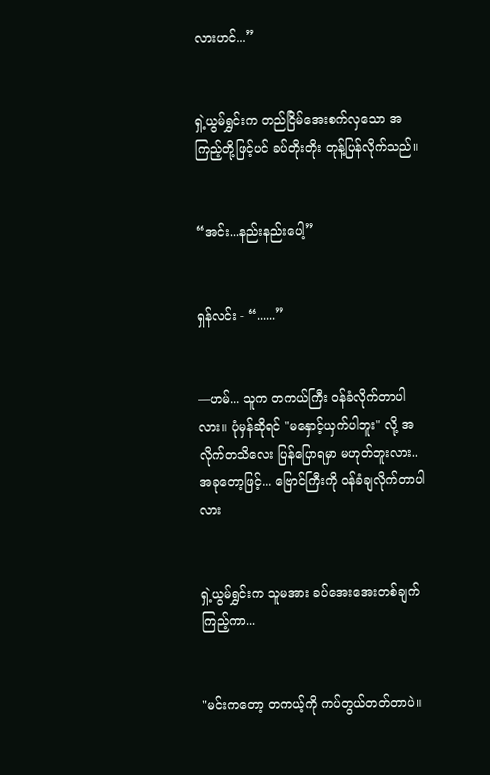လားဟင်...”


ရှဲ့ယွမ်ရွှင်းက တည်ငြိမ်အေးစက်လှသော အကြည့်တို့ဖြင့်ပင် ခပ်တိုးတိုး တုန့်ပြန်လိုက်သည်။


“အင်း...နည်းနည်းပေါ့”


ရှန်လင်း - “......”


—ဟမ်... သူက တကယ်ကြီး ဝန်ခံလိုက်တာပါလား။ ပုံမှန်ဆိုရင် "မနှောင့်ယှက်ပါဘူး" လို့ အလိုက်တသိလေး ပြန်ပြောရမှာ မဟုတ်ဘူးလား.. အခုတော့ဖြင့်... ဗြောင်ကြီးကို ဝန်ခံချလိုက်တာပါလား


ရှဲ့ယွမ်ရွှင်းက သူမအား ခပ်အေးအေးတစ်ချက်ကြည့်ကာ...


"မင်းကတော့ တကယ့်ကို ကပ်တွယ်တတ်တာပဲ။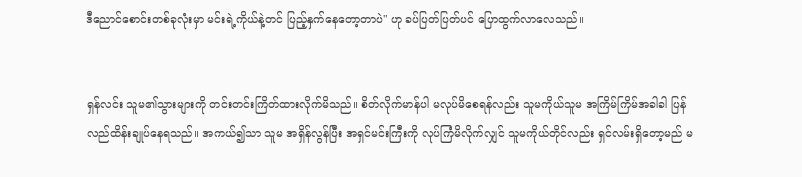ဒီညောင်စောင်းတစ်ခုလုံးမှာ မင်းရဲ့ကိုယ်နဲ့တင် ပြည့်နှက်နေတော့တာပဲ" ဟု ခပ်ပြတ်ပြတ်ပင် ပြောထွက်လာလေသည်။


ရှန်လင်း သူမ၏သွားများကို တင်းတင်းကြိတ်ထားလိုက်မိသည်။ စိတ်လိုက်မာန်ပါ မလုပ်မိစေရန်လည်း သူမကိုယ်သူမ အကြိမ်ကြိမ်အခါခါ ပြန်လည်ထိန်းချုပ်နေရသည်။ အကယ်၍သာ သူမ အရှိန်လွန်ပြီး အရှင်မင်းကြီးကို လုပ်ကြံမိလိုက်လျှင် သူမကိုယ်တိုင်လည်း ရှင်လမ်းရှိတော့မည် မ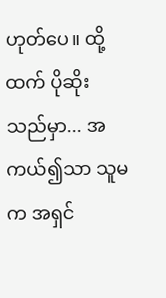ဟုတ်ပေ။ ထို့ထက် ပိုဆိုးသည်မှာ... အကယ်၍သာ သူမက အရှင်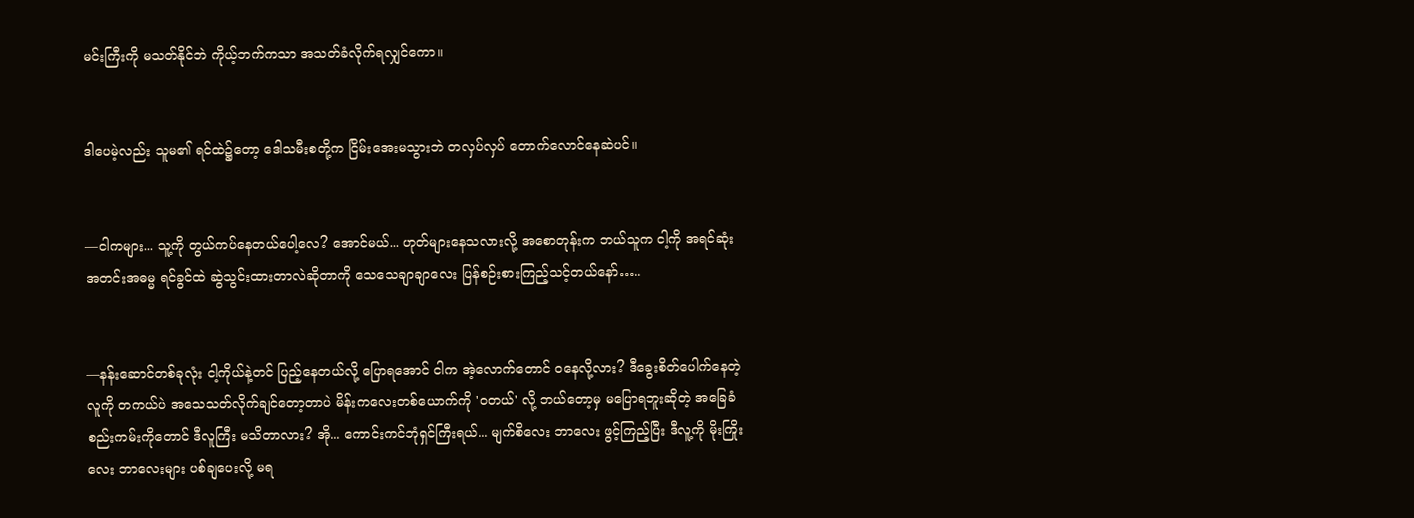မင်းကြီးကို မသတ်နိုင်ဘဲ ကိုယ့်ဘက်ကသာ အသတ်ခံလိုက်ရလျှင်ကော။


ဒါပေမဲ့လည်း သူမ၏ ရင်ထဲ၌တော့ ဒေါသမီးစတို့က ငြိမ်းအေးမသွားဘဲ တလှပ်လှပ် တောက်လောင်နေဆဲပင်။


—ငါကများ... သူ့ကို တွယ်ကပ်နေတယ်ပေါ့လေ? အောင်မယ်... ဟုတ်များနေသလားလို့ အစောတုန်းက ဘယ်သူက ငါ့ကို အရင်ဆုံး အတင်းအဓမ္မ ရင်ခွင်ထဲ ဆွဲသွင်းထားတာလဲဆိုတာကို သေသေချာချာလေး ပြန်စဉ်းစားကြည့်သင့်တယ်နော်…..


—နန်းဆောင်တစ်ခုလုံး ငါ့ကိုယ်နဲ့တင် ပြည့်နေတယ်လို့ ပြောရအောင် ငါက အဲ့လောက်တောင် ဝနေလို့လား? ဒီခွေးစိတ်ပေါက်နေတဲ့ လူကို တကယ်ပဲ အသေသတ်လိုက်ချင်တော့တာပဲ မိန်းကလေးတစ်ယောက်ကို 'ဝတယ်' လို့ ဘယ်တော့မှ မပြောရဘူးဆိုတဲ့ အခြေခံစည်းကမ်းကိုတောင် ဒီလူကြီး မသိတာလား? အို... ကောင်းကင်ဘုံရှင်ကြီးရယ်... မျက်စိလေး ဘာလေး ဖွင့်ကြည့်ပြီး ဒီလူ့ကို မိုးကြိုးလေး ဘာလေးများ ပစ်ချပေးလို့ မရ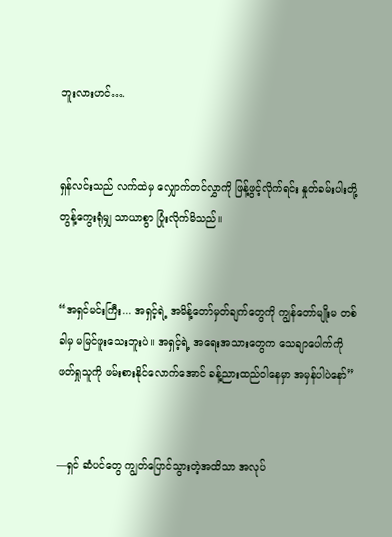ဘူးလားဟင်….


ရှန်လင်းသည် လက်ထဲမှ လျှောက်တင်လွှာကို ဖြန့်ဖွင့်လိုက်ရင်း နှုတ်ခမ်းပါးတို့ တွန့်ကွေးရုံမျှ သာယာစွာ ပြုံးလိုက်မိသည်။


“အရှင်မင်းကြီး... အရှင့်ရဲ့ အမိန့်တော်မှတ်ချက်တွေကို ကျွန်တော်မျိုးမ တစ်ခါမှ မမြင်ဖူးသေးဘူးပဲ။ အရှင့်ရဲ့ အရေးအသားတွေက သေချာပေါက်ကို ဖတ်ရှုသူကို ဖမ်းစားနိုင်လောက်အောင် ခန့်ညားထည်ဝါနေမှာ အမှန်ပါပဲနော်”


—ရှင် ဆံပင်တွေ ကျွတ်ပြောင်သွားတဲ့အထိသာ အလုပ်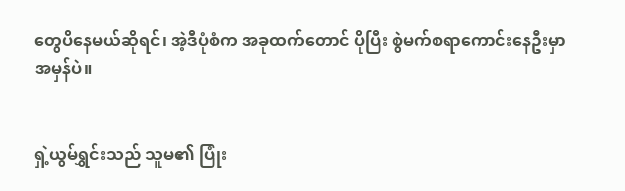တွေပိနေမယ်ဆိုရင်၊ အဲ့ဒီပုံစံက အခုထက်တောင် ပိုပြီး စွဲမက်စရာကောင်းနေဦးမှာ အမှန်ပဲ။


ရှဲ့ယွမ်ရွှင်းသည် သူမ၏ ပြုံး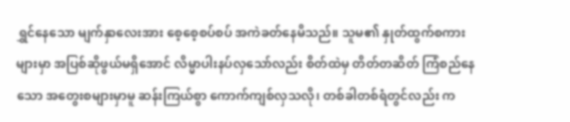ရွှင်နေသော မျက်နှာလေးအား စေ့စေ့စပ်စပ် အကဲခတ်နေမိသည်။ သူမ၏ နှုတ်ထွက်စကားများမှာ အပြစ်ဆိုဖွယ်မရှိအောင် လိမ္မာပါးနပ်လှသော်လည်း စိတ်ထဲမှ တိတ်တဆိတ် ကြံစည်နေသော အတွေးစများမှာမူ ဆန်းကြယ်စွာ ကောက်ကျစ်လှသလို၊ တစ်ခါတစ်ရံတွင်လည်း က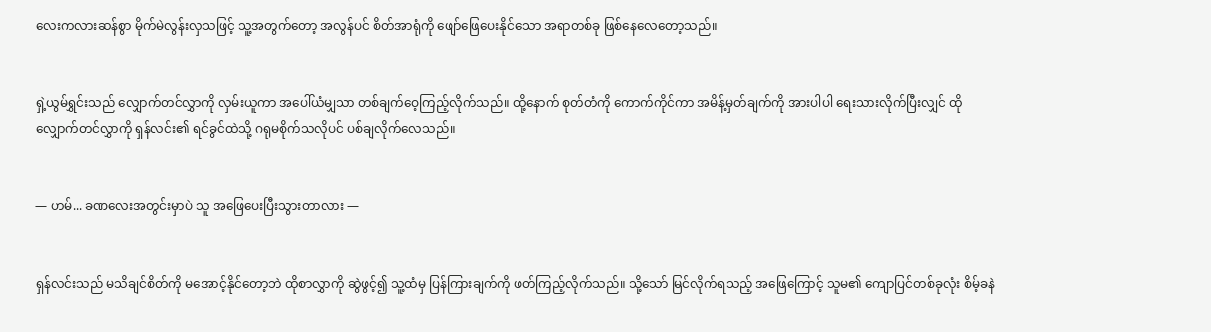လေးကလားဆန်စွာ မိုက်မဲလွန်းလှသဖြင့် သူ့အတွက်တော့ အလွန်ပင် စိတ်အာရုံကို ဖျော်ဖြေပေးနိုင်သော အရာတစ်ခု ဖြစ်နေလေတော့သည်။


ရှဲ့ယွမ်ရွှင်းသည် လျှောက်တင်လွှာကို လှမ်းယူကာ အပေါ်ယံမျှသာ တစ်ချက်ဝေ့ကြည့်လိုက်သည်။ ထို့နောက် စုတ်တံကို ကောက်ကိုင်ကာ အမိန့်မှတ်ချက်ကို အားပါပါ ရေးသားလိုက်ပြီးလျှင် ထိုလျှောက်တင်လွှာကို ရှန်လင်း၏ ရင်ခွင်ထဲသို့ ဂရုမစိုက်သလိုပင် ပစ်ချလိုက်လေသည်။


— ဟမ်... ခဏလေးအတွင်းမှာပဲ သူ အဖြေပေးပြီးသွားတာလား —


ရှန်လင်းသည် မသိချင်စိတ်ကို မအောင့်နိုင်တော့ဘဲ ထိုစာလွှာကို ဆွဲဖွင့်၍ သူ့ထံမှ ပြန်ကြားချက်ကို ဖတ်ကြည့်လိုက်သည်။ သို့သော် မြင်လိုက်ရသည့် အဖြေကြောင့် သူမ၏ ကျောပြင်တစ်ခုလုံး စိမ့်ခနဲ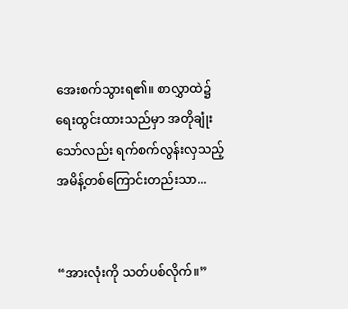အေးစက်သွားရ၏။ စာလွှာထဲ၌ ရေးထွင်းထားသည်မှာ အတိုချုံးသော်လည်း ရက်စက်လွန်းလှသည့် အမိန့်တစ်ကြောင်းတည်းသာ...


“အားလုံးကို သတ်ပစ်လိုက်။”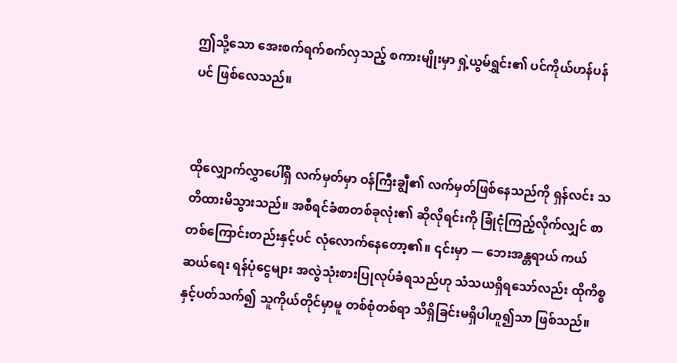ဤသို့သော အေးစက်ရက်စက်လှသည့် စကားမျိုးမှာ ရှဲ့ယွမ်ရွှင်း၏ ပင်ကိုယ်ဟန်ပန်ပင် ဖြစ်လေသည်။


ထိုလျှောက်လွှာပေါ်ရှိ လက်မှတ်မှာ ဝန်ကြီးချွီ၏ လက်မှတ်ဖြစ်နေသည်ကို ရှန်လင်း သတိထားမိသွားသည်။ အစီရင်ခံစာတစ်ခုလုံး၏ ဆိုလိုရင်းကို ခြုံငုံကြည့်လိုက်လျှင် စာတစ်ကြောင်းတည်းနှင့်ပင် လုံလောက်နေတော့၏။ ၎င်းမှာ — ဘေးအန္တရာယ် ကယ်ဆယ်ရေး ရန်ပုံငွေများ အလွဲသုံးစားပြုလုပ်ခံရသည်ဟု သံသယရှိရသော်လည်း ထိုကိစ္စနှင့်ပတ်သက်၍ သူကိုယ်တိုင်မှာမူ တစ်စုံတစ်ရာ သိရှိခြင်းမရှိပါဟူ၍သာ ဖြစ်သည်။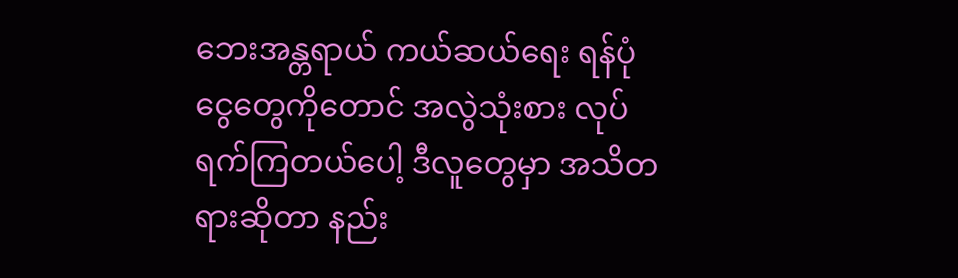ဘေးအန္တရာယ် ကယ်ဆယ်ရေး ရန်ပုံငွေတွေကိုတောင် အလွဲသုံးစား လုပ်ရက်ကြတယ်ပေါ့ ဒီလူတွေမှာ အသိတရားဆိုတာ နည်း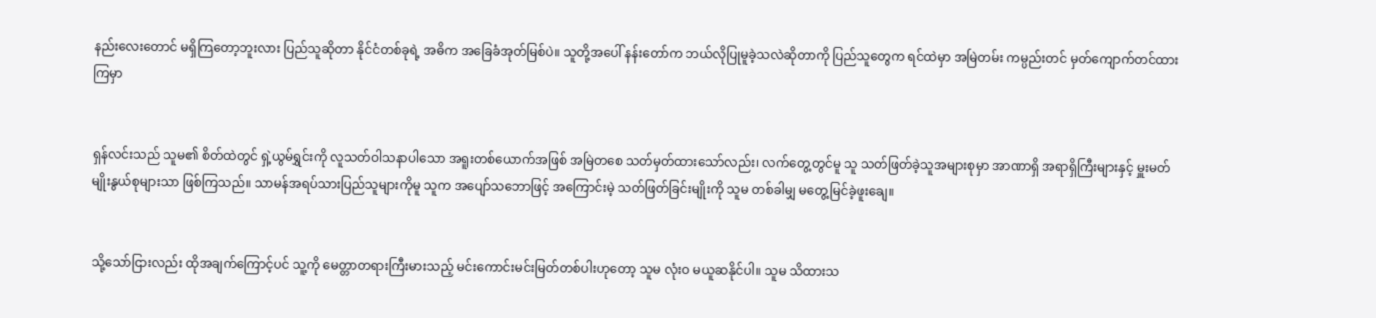နည်းလေးတောင် မရှိကြတော့ဘူးလား ပြည်သူဆိုတာ နိုင်ငံတစ်ခုရဲ့ အဓိက အခြေခံအုတ်မြစ်ပဲ။ သူတို့အပေါ် နန်းတော်က ဘယ်လိုပြုမူခဲ့သလဲဆိုတာကို ပြည်သူတွေက ရင်ထဲမှာ အမြဲတမ်း ကမ္ပည်းတင် မှတ်ကျောက်တင်ထားကြမှာ


ရှန်လင်းသည် သူမ၏ စိတ်ထဲတွင် ရှဲ့ယွမ်ရွှင်းကို လူသတ်ဝါသနာပါသော အရူးတစ်ယောက်အဖြစ် အမြဲတစေ သတ်မှတ်ထားသော်လည်း၊ လက်တွေ့တွင်မူ သူ သတ်ဖြတ်ခဲ့သူအများစုမှာ အာဏာရှိ အရာရှိကြီးများနှင့် မှူးမတ်မျိုးနွယ်စုများသာ ဖြစ်ကြသည်။ သာမန်အရပ်သားပြည်သူများကိုမူ သူက အပျော်သဘောဖြင့် အကြောင်းမဲ့ သတ်ဖြတ်ခြင်းမျိုးကို သူမ တစ်ခါမျှ မတွေ့မြင်ခဲ့ဖူးချေ။


သို့သော်ငြားလည်း ထိုအချက်ကြောင့်ပင် သူ့ကို မေတ္တာတရားကြီးမားသည့် မင်းကောင်းမင်းမြတ်တစ်ပါးဟုတော့ သူမ လုံးဝ မယူဆနိုင်ပါ။ သူမ သိထားသ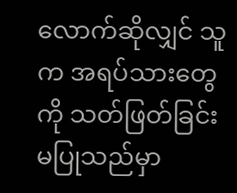လောက်ဆိုလျှင် သူက အရပ်သားတွေကို သတ်ဖြတ်ခြင်း မပြုသည်မှာ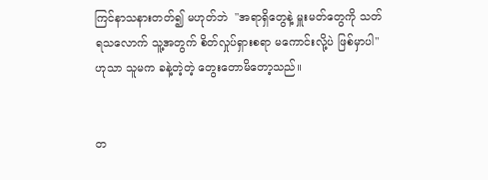ကြင်နာသနားတတ်၍ မဟုတ်ဘဲ  "အရာရှိတွေနဲ့ မှူးမတ်တွေကို သတ်ရသလောက် သူ့အတွက် စိတ်လှုပ်ရှားစရာ မကောင်းလို့ပဲ ဖြစ်မှာပါ" ဟုသာ သူမက ခနဲ့တဲ့တဲ့ တွေးတောမိတော့သည်။


တ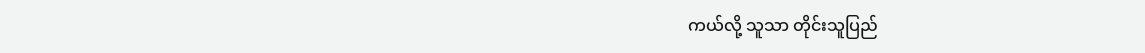ကယ်လို့ သူသာ တိုင်းသူပြည်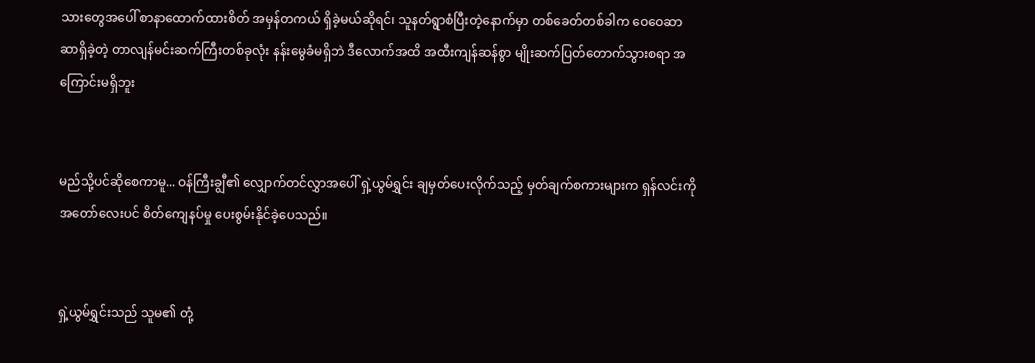သားတွေအပေါ် စာနာထောက်ထားစိတ် အမှန်တကယ် ရှိခဲ့မယ်ဆိုရင်၊ သူနတ်ရွာစံပြီးတဲ့နောက်မှာ တစ်ခေတ်တစ်ခါက ဝေဝေဆာဆာရှိခဲ့တဲ့ တာလျန်မင်းဆက်ကြီးတစ်ခုလုံး နန်းမွေခံမရှိဘဲ ဒီလောက်အထိ အထီးကျန်ဆန်စွာ မျိုးဆက်ပြတ်တောက်သွားစရာ အကြောင်းမရှိဘူး


မည်သို့ပင်ဆိုစေကာမူ... ဝန်ကြီးချွီ၏ လျှောက်တင်လွှာအပေါ် ရှဲ့ယွမ်ရွှင်း ချမှတ်ပေးလိုက်သည့် မှတ်ချက်စကားများက ရှန်လင်းကို အတော်လေးပင် စိတ်ကျေနပ်မှု ပေးစွမ်းနိုင်ခဲ့ပေသည်။


ရှဲ့ယွမ်ရွှင်းသည် သူမ၏ တုံ့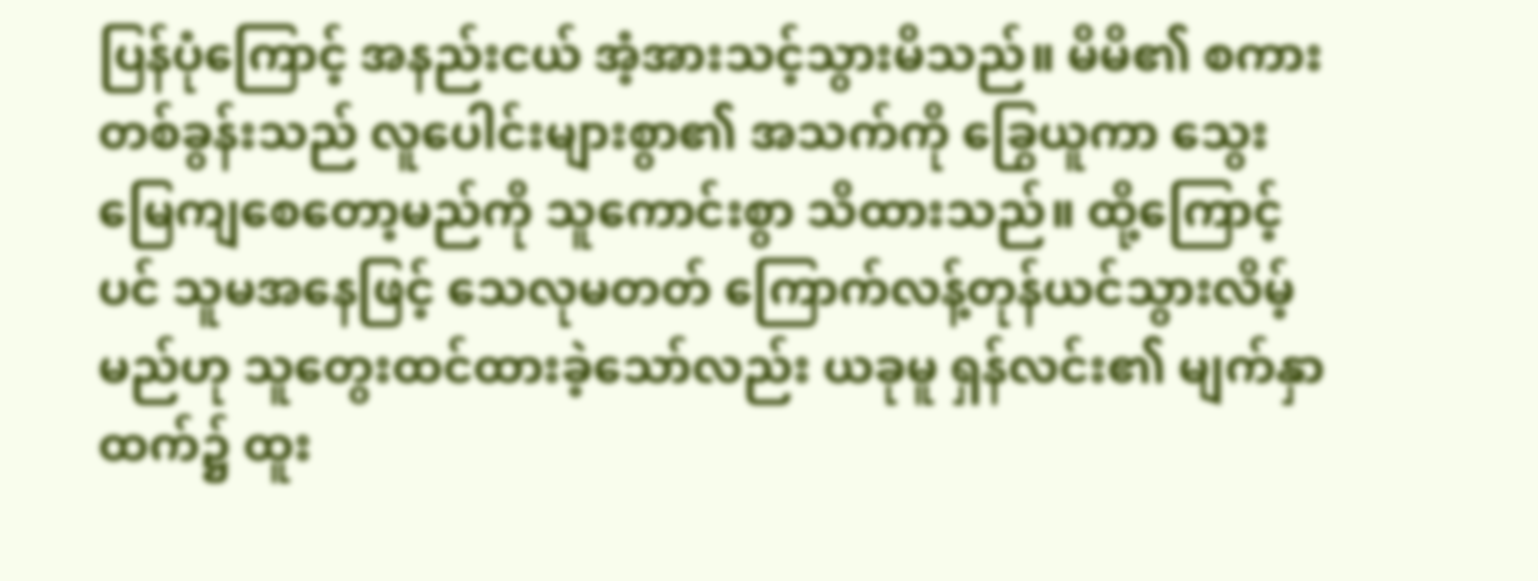ပြန်ပုံကြောင့် အနည်းငယ် အံ့အားသင့်သွားမိသည်။ မိမိ၏ စကားတစ်ခွန်းသည် လူပေါင်းများစွာ၏ အသက်ကို ခြွေယူကာ သွေးမြေကျစေတော့မည်ကို သူကောင်းစွာ သိထားသည်။ ထို့ကြောင့်ပင် သူမအနေဖြင့် သေလုမတတ် ကြောက်လန့်တုန်ယင်သွားလိမ့်မည်ဟု သူတွေးထင်ထားခဲ့သော်လည်း ယခုမူ ရှန်လင်း၏ မျက်နှာထက်၌ ထူး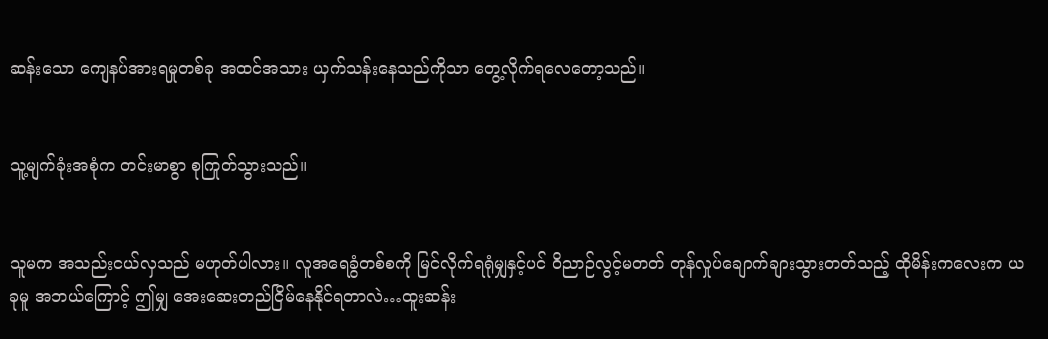ဆန်းသော ကျေနပ်အားရမှုတစ်ခု အထင်အသား ယှက်သန်းနေသည်ကိုသာ တွေ့လိုက်ရလေတော့သည်။


သူ့မျက်ခုံးအစုံက တင်းမာစွာ စုကြုတ်သွားသည်။


သူမက အသည်းငယ်လှသည် မဟုတ်ပါလား။ လူအရေခွံတစ်စကို မြင်လိုက်ရရုံမျှနှင့်ပင် ဝိညာဉ်လွင့်မတတ် တုန်လှုပ်ချောက်ချားသွားတတ်သည့် ထိုမိန်းကလေးက ယခုမူ အဘယ်ကြောင့် ဤမျှ အေးဆေးတည်ငြိမ်နေနိုင်ရတာလဲ…ထူးဆန်း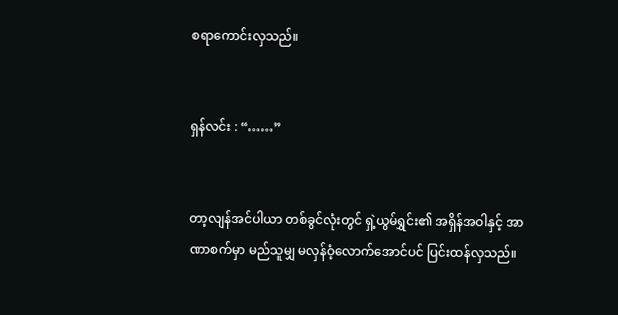စရာကောင်းလှသည်။


ရှန်လင်း : “……”


တာ့လျန်အင်ပါယာ တစ်ခွင်လုံးတွင် ရှဲ့ယွမ်ရွှင်း၏ အရှိန်အဝါနှင့် အာဏာစက်မှာ မည်သူမျှ မလှန်ဝံ့လောက်အောင်ပင် ပြင်းထန်လှသည်။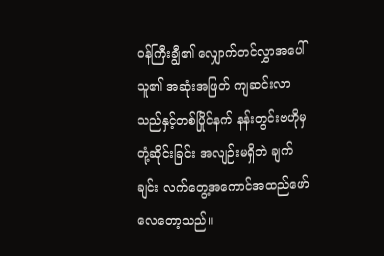ဝန်ကြီးချွီ၏ လျှောက်တင်လွှာအပေါ် သူ၏ အဆုံးအဖြတ် ကျဆင်းလာသည်နှင့်တစ်ပြိုင်နက် နန်းတွင်းဗဟိုမှ တုံ့ဆိုင်းခြင်း အလျဉ်းမရှိဘဲ ချက်ချင်း လက်တွေ့အကောင်အထည်ဖော်လေတော့သည်။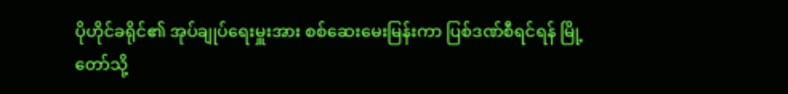ပိုဟိုင်ခရိုင်၏ အုပ်ချုပ်ရေးမှူးအား စစ်ဆေးမေးမြန်းကာ ပြစ်ဒဏ်စီရင်ရန် မြို့တော်သို့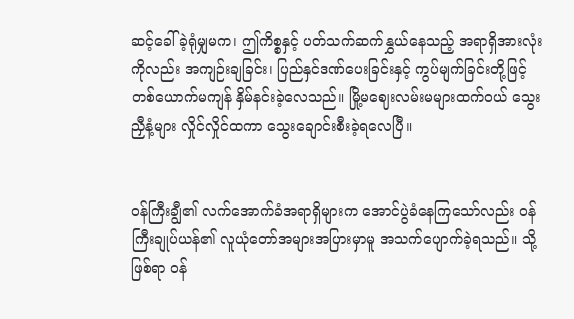ဆင့်ခေါ်ခဲ့ရုံမျှမက၊ ဤကိစ္စနှင့် ပတ်သက်ဆက်နွှယ်နေသည့် အရာရှိအားလုံးကိုလည်း အကျဉ်းချခြင်း၊ ပြည်နှင်ဒဏ်ပေးခြင်းနှင့် ကွပ်မျက်ခြင်းတို့ဖြင့် တစ်ယောက်မကျန် နှိမ်နင်းခဲ့လေသည်။ မြို့မဈေးလမ်းမများထက်ဝယ် သွေးညှီနံ့များ လှိုင်လှိုင်ထကာ သွေးချောင်းစီးခဲ့ရလေပြီ။


ဝန်ကြီးချွီ၏ လက်အောက်ခံအရာရှိများက အောင်ပွဲခံနေကြသော်လည်း ဝန်ကြီးချုပ်ယန်၏ လူယုံတော်အများအပြားမှာမူ အသက်ပျောက်ခဲ့ရသည်။ သို့ဖြစ်ရာ ဝန်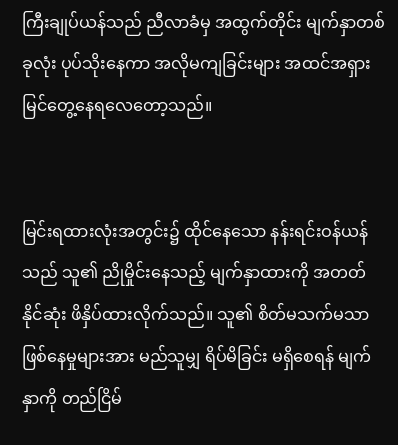ကြီးချုပ်ယန်သည် ညီလာခံမှ အထွက်တိုင်း မျက်နှာတစ်ခုလုံး ပုပ်သိုးနေကာ အလိုမကျခြင်းများ အထင်အရှား မြင်တွေ့နေရလေတော့သည်။


မြင်းရထားလုံးအတွင်း၌ ထိုင်နေသော နန်းရင်းဝန်ယန်သည် သူ၏ ညိုမှိုင်းနေသည့် မျက်နှာထားကို အတတ်နိုင်ဆုံး ဖိနှိပ်ထားလိုက်သည်။ သူ၏ စိတ်မသက်မသာ ဖြစ်နေမှုများအား မည်သူမျှ ရိပ်မိခြင်း မရှိစေရန် မျက်နှာကို တည်ငြိမ်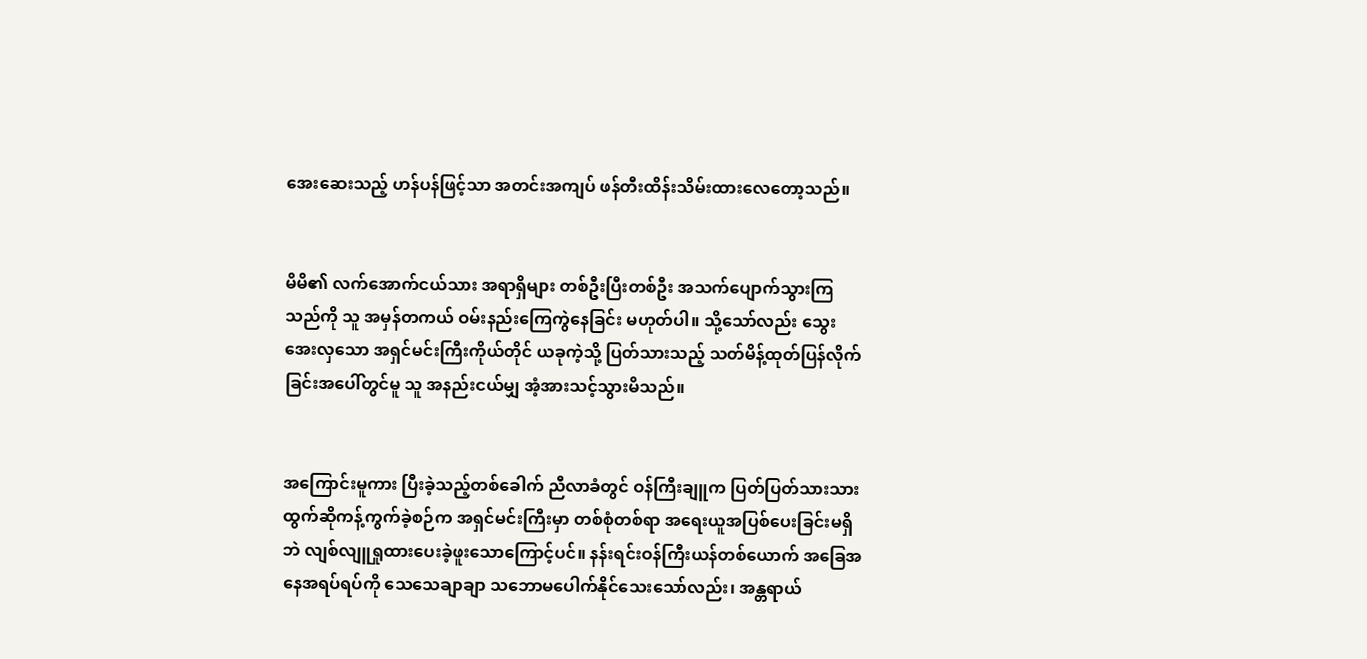အေးဆေးသည့် ဟန်ပန်ဖြင့်သာ အတင်းအကျပ် ဖန်တီးထိန်းသိမ်းထားလေတော့သည်။


မိမိ၏ လက်အောက်ငယ်သား အရာရှိများ တစ်ဦးပြီးတစ်ဦး အသက်ပျောက်သွားကြသည်ကို သူ အမှန်တကယ် ဝမ်းနည်းကြေကွဲနေခြင်း မဟုတ်ပါ။ သို့သော်လည်း သွေးအေးလှသော အရှင်မင်းကြီးကိုယ်တိုင် ယခုကဲ့သို့ ပြတ်သားသည့် သတ်မိန့်ထုတ်ပြန်လိုက်ခြင်းအပေါ်တွင်မူ သူ အနည်းငယ်မျှ အံ့အားသင့်သွားမိသည်။


အကြောင်းမူကား ပြီးခဲ့သည့်တစ်ခေါက် ညီလာခံတွင် ဝန်ကြီးချူက ပြတ်ပြတ်သားသား ထွက်ဆိုကန့်ကွက်ခဲ့စဉ်က အရှင်မင်းကြီးမှာ တစ်စုံတစ်ရာ အရေးယူအပြစ်ပေးခြင်းမရှိဘဲ လျစ်လျူရှုထားပေးခဲ့ဖူးသောကြောင့်ပင်။ နန်းရင်းဝန်ကြီးယန်တစ်ယောက် အခြေအနေအရပ်ရပ်ကို သေသေချာချာ သဘောမပေါက်နိုင်သေးသော်လည်း၊ အန္တရာယ်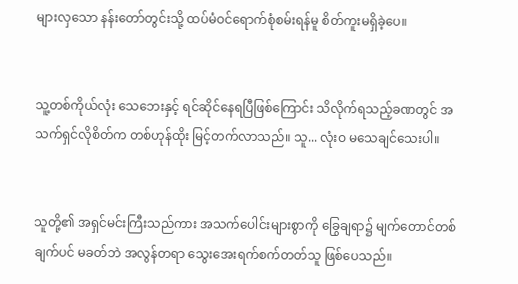များလှသော နန်းတော်တွင်းသို့ ထပ်မံဝင်ရောက်စုံစမ်းရန်မူ စိတ်ကူးမရှိခဲ့ပေ။


သူ့တစ်ကိုယ်လုံး သေဘေးနှင့် ရင်ဆိုင်နေရပြီဖြစ်ကြောင်း သိလိုက်ရသည့်ခဏတွင် အသက်ရှင်လိုစိတ်က တစ်ဟုန်ထိုး မြင့်တက်လာသည်။ သူ... လုံးဝ မသေချင်သေးပါ။


သူတို့၏ အရှင်မင်းကြီးသည်ကား အသက်ပေါင်းများစွာကို ခြွေချရာ၌ မျက်တောင်တစ်ချက်ပင် မခတ်ဘဲ အလွန်တရာ သွေးအေးရက်စက်တတ်သူ ဖြစ်ပေသည်။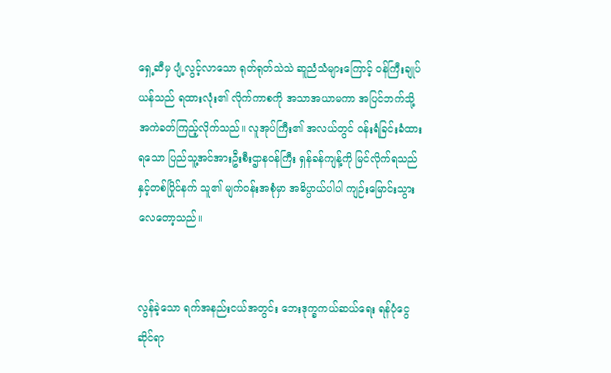ရှေ့ဆီမှ ပျံ့လွင့်လာသော ရုတ်ရုတ်သဲသဲ ဆူညံသံများကြောင့် ဝန်ကြီးချုပ်ယန်သည် ရထားလုံး၏ လိုက်ကာစကို အသာအယာမကာ အပြင်ဘက်သို့ အကဲခတ်ကြည့်လိုက်သည်။ လူအုပ်ကြီး၏ အလယ်တွင် ဝန်းရံခြင်းခံထားရသော ပြည်သူ့အင်အားဦးစီးဌာနဝန်ကြီး ရှန်ခန်ကျန့်ကို မြင်လိုက်ရသည်နှင့်တစ်ပြိုင်နက် သူ၏ မျက်ဝန်းအစုံမှာ အဓိပ္ပာယ်ပါပါ ကျဉ်းမြောင်းသွားလေတော့သည်။


လွန်ခဲ့သော ရက်အနည်းငယ်အတွင်း ဘေးဒုက္ခကယ်ဆယ်ရေး ရန်ပုံငွေဆိုင်ရာ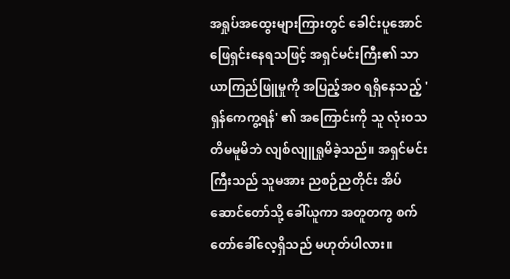အရှုပ်အထွေးများကြားတွင် ခေါင်းပူအောင် ဖြေရှင်းနေရသဖြင့် အရှင်မင်းကြီး၏ သာယာကြည်ဖြူမှုကို အပြည့်အဝ ရရှိနေသည့် 'ရှန်ကေကွ့ရန်' ၏ အကြောင်းကို သူ လုံးဝသတိမမူမိဘဲ လျစ်လျူရှုမိခဲ့သည်။ အရှင်မင်းကြီးသည် သူမအား ညစဉ်ညတိုင်း အိပ်ဆောင်တော်သို့ ခေါ်ယူကာ အတူတကွ စက်တော်ခေါ်လေ့ရှိသည် မဟုတ်ပါလား။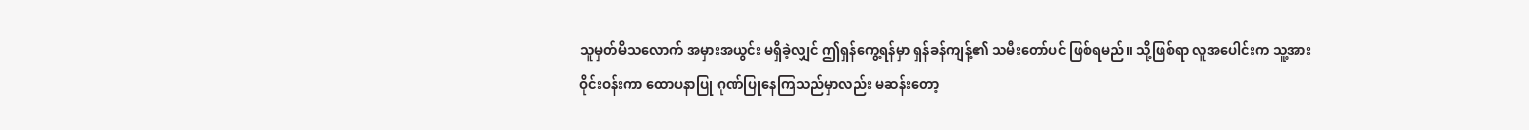သူမှတ်မိသလောက် အမှားအယွင်း မရှိခဲ့လျှင် ဤရှန်ကွေ့ရန်မှာ ရှန်ခန်ကျန့်၏ သမီးတော်ပင် ဖြစ်ရမည်။ သို့ဖြစ်ရာ လူအပေါင်းက သူ့အား ဝိုင်းဝန်းကာ ထောပနာပြု ဂုဏ်ပြုနေကြသည်မှာလည်း မဆန်းတော့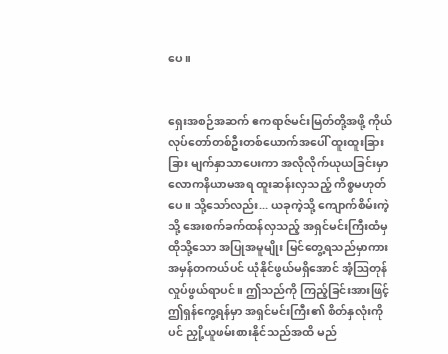ပေ။


ရှေးအစဉ်အဆက် ဧကရာဇ်မင်းမြတ်တို့အဖို့ ကိုယ်လုပ်တော်တစ်ဦးတစ်ယောက်အပေါ် ထူးထူးခြားခြား မျက်နှာသာပေးကာ အလိုလိုက်ယုယခြင်းမှာ လောကနိယာမအရ ထူးဆန်းလှသည့် ကိစ္စမဟုတ်ပေ။ သို့သော်လည်း... ယခုကဲ့သို့ ကျောက်စိမ်းကဲ့သို့ အေးစက်ခက်ထန်လှသည့် အရှင်မင်းကြီးထံမှ ထိုသို့သော အပြုအမူမျိုး မြင်တွေ့ရသည်မှာကား အမှန်တကယ်ပင် ယုံနိုင်ဖွယ်မရှိအောင် အံ့ဩတုန်လှုပ်ဖွယ်ရာပင်။ ဤသည်ကို ကြည့်ခြင်းအားဖြင့် ဤရှန်ကွေ့ရန်မှာ အရှင်မင်းကြီး၏ စိတ်နှလုံးကိုပင် ညှို့ယူဖမ်းစားနိုင်သည်အထိ မည်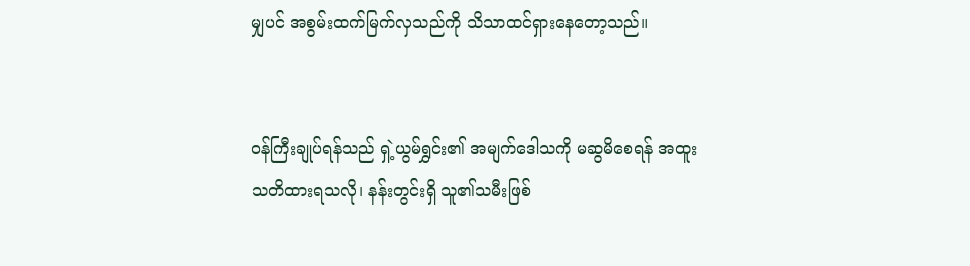မျှပင် အစွမ်းထက်မြက်လှသည်ကို သိသာထင်ရှားနေတော့သည်။


ဝန်ကြီးချုပ်ရန်သည် ရှဲ့ယွမ်ရွှင်း၏ အမျက်ဒေါသကို မဆွမိစေရန် အထူးသတိထားရသလို၊ နန်းတွင်းရှိ သူ၏သမီးဖြစ်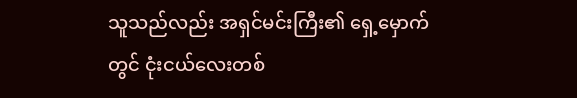သူသည်လည်း အရှင်မင်းကြီး၏ ရှေ့မှောက်တွင် ငုံးငယ်လေးတစ်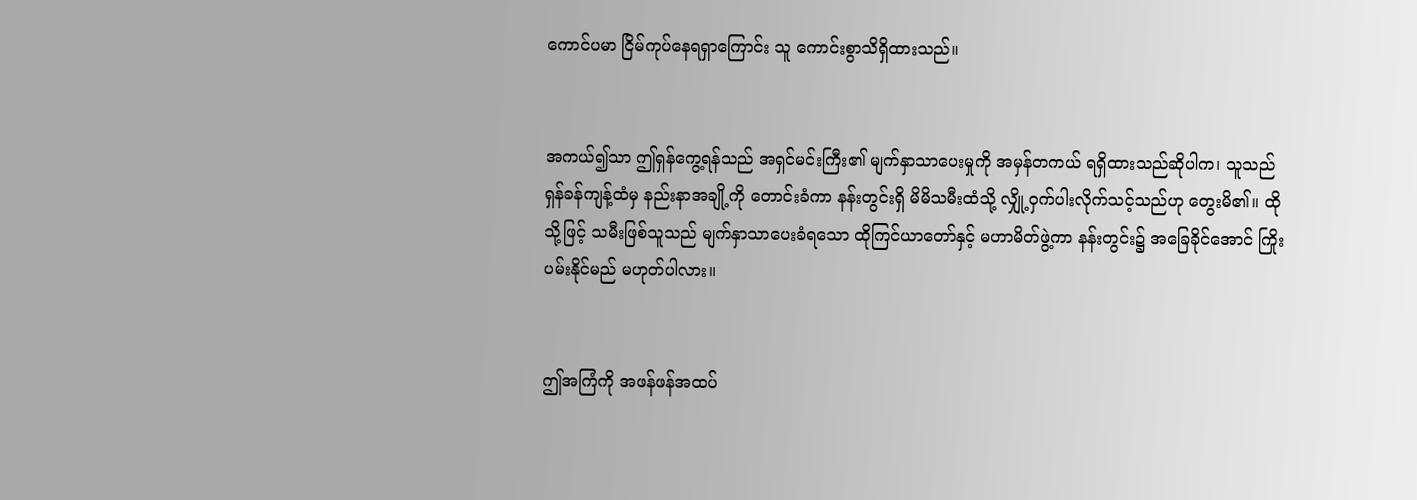ကောင်ပမာ ငြိမ်ကုပ်နေရရှာကြောင်း သူ ကောင်းစွာသိရှိထားသည်။


အကယ်၍သာ ဤရှန်ကွေ့ရန်သည် အရှင်မင်းကြီး၏ မျက်နှာသာပေးမှုကို အမှန်တကယ် ရရှိထားသည်ဆိုပါက၊ သူသည် ရှန်ခန်ကျန့်ထံမှ နည်းနာအချို့ကို တောင်းခံကာ နန်းတွင်းရှိ မိမိသမီးထံသို့ လျှို့ဝှက်ပါးလိုက်သင့်သည်ဟု တွေးမိ၏။ ထိုသို့ဖြင့် သမီးဖြစ်သူသည် မျက်နှာသာပေးခံရသော ထိုကြင်ယာတော်နှင့် မဟာမိတ်ဖွဲ့ကာ နန်းတွင်း၌ အခြေခိုင်အောင် ကြိုးပမ်းနိုင်မည် မဟုတ်ပါလား။


ဤအကြံကို အဖန်ဖန်အထပ်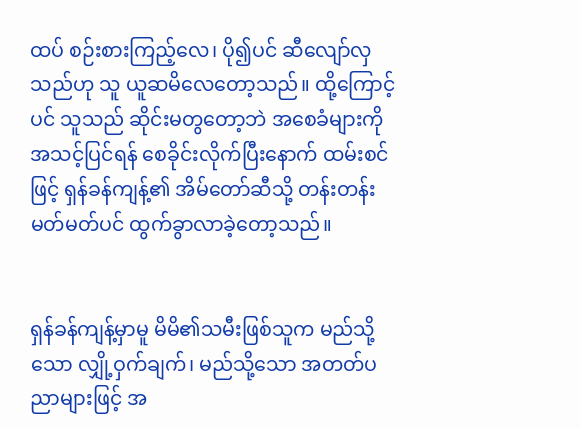ထပ် စဉ်းစားကြည့်လေ၊ ပို၍ပင် ဆီလျော်လှသည်ဟု သူ ယူဆမိလေတော့သည်။ ထို့ကြောင့်ပင် သူသည် ဆိုင်းမတွတော့ဘဲ အစေခံများကို အသင့်ပြင်ရန် စေခိုင်းလိုက်ပြီးနောက် ထမ်းစင်ဖြင့် ရှန်ခန်ကျန့်၏ အိမ်တော်ဆီသို့ တန်းတန်းမတ်မတ်ပင် ထွက်ခွာလာခဲ့တော့သည်။


ရှန်ခန်ကျန့်မှာမူ မိမိ၏သမီးဖြစ်သူက မည်သို့သော လျှို့ဝှက်ချက်၊ မည်သို့သော အတတ်ပညာများဖြင့် အ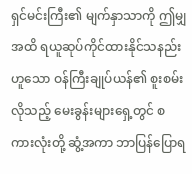ရှင်မင်းကြီး၏ မျက်နှာသာကို ဤမျှအထိ ရယူဆုပ်ကိုင်ထားနိုင်သနည်းဟူသော ဝန်ကြီးချုပ်ယန်၏ စူးစမ်းလိုသည့် မေးခွန်းများရှေ့တွင် စကားလုံးတို့ ဆွံ့အကာ ဘာပြန်ပြောရ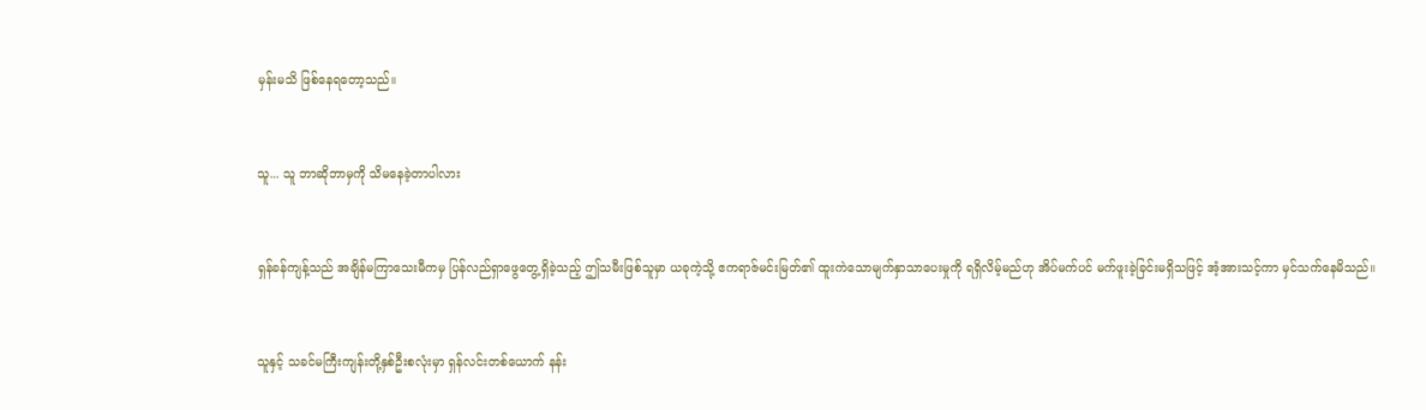မှန်းမသိ ဖြစ်နေရတော့သည်။


သူ... သူ ဘာဆိုဘာမှကို သိမနေခဲ့တာပါလား


ရှန်ခန်ကျန့်သည် အချိန်မကြာသေးမီကမှ ပြန်လည်ရှာဖွေတွေ့ရှိခဲ့သည့် ဤသမီးဖြစ်သူမှာ ယခုကဲ့သို့ ဧကရာဇ်မင်းမြတ်၏ ထူးကဲသောမျက်နှာသာပေးမှုကို ရရှိလိမ့်မည်ဟု အိပ်မက်ပင် မက်ဖူးခဲ့ခြင်းမရှိသဖြင့် အံ့အားသင့်ကာ မှင်သက်နေမိသည်။


သူနှင့် သခင်မကြီးကျန်းတို့နှစ်ဦးစလုံးမှာ ရှန်လင်းတစ်ယောက် နန်း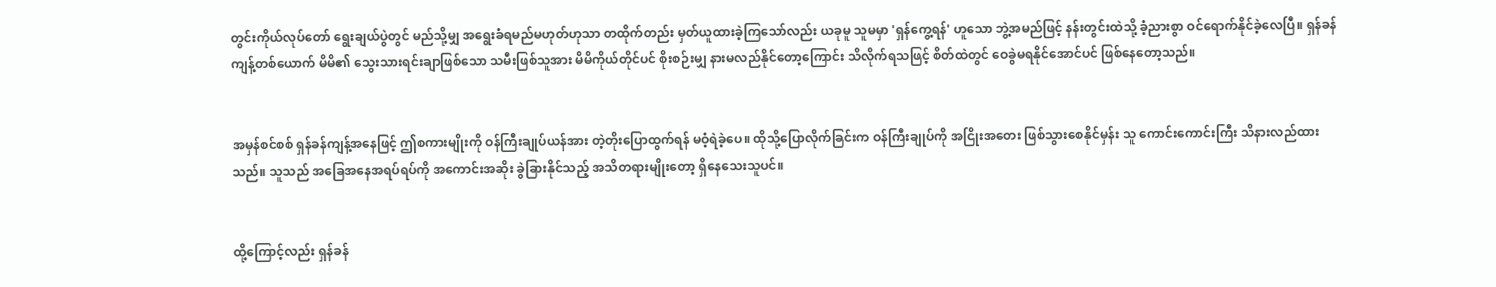တွင်းကိုယ်လုပ်တော် ရွေးချယ်ပွဲတွင် မည်သို့မျှ အရွေးခံရမည်မဟုတ်ဟုသာ တထိုက်တည်း မှတ်ယူထားခဲ့ကြသော်လည်း ယခုမူ သူမမှာ 'ရှန်ကွေ့ရန်' ဟူသော ဘွဲ့အမည်ဖြင့် နန်းတွင်းထဲသို့ ခံ့ညားစွာ ဝင်ရောက်နိုင်ခဲ့လေပြီ။ ရှန်ခန်ကျန့်တစ်ယောက် မိမိ၏ သွေးသားရင်းချာဖြစ်သော သမီးဖြစ်သူအား မိမိကိုယ်တိုင်ပင် စိုးစဉ်းမျှ နားမလည်နိုင်တော့ကြောင်း သိလိုက်ရသဖြင့် စိတ်ထဲတွင် ဝေခွဲမရနိုင်အောင်ပင် ဖြစ်နေတော့သည်။


အမှန်စင်စစ် ရှန်ခန်ကျန့်အနေဖြင့် ဤစကားမျိုးကို ဝန်ကြီးချုပ်ယန်အား တဲ့တိုးပြောထွက်ရန် မဝံ့ရဲခဲ့ပေ။ ထိုသို့ပြောလိုက်ခြင်းက ဝန်ကြီးချုပ်ကို အငြိုးအတေး ဖြစ်သွားစေနိုင်မှန်း သူ ကောင်းကောင်းကြီး သိနားလည်ထားသည်။ သူသည် အခြေအနေအရပ်ရပ်ကို အကောင်းအဆိုး ခွဲခြားနိုင်သည့် အသိတရားမျိုးတော့ ရှိနေသေးသူပင်။


ထို့ကြောင့်လည်း ရှန်ခန်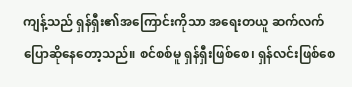ကျန့်သည် ရှန်ရှီး၏အကြောင်းကိုသာ အရေးတယူ ဆက်လက်ပြောဆိုနေတော့သည်။ စင်စစ်မူ ရှန်ရှီးဖြစ်စေ၊ ရှန်လင်းဖြစ်စေ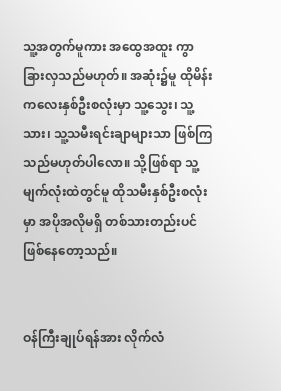သူ့အတွက်မူကား အထွေအထူး ကွာခြားလှသည်မဟုတ်။ အဆုံး၌မူ ထိုမိန်းကလေးနှစ်ဦးစလုံးမှာ သူ့သွေး၊ သူ့သား၊ သူ့သမီးရင်းချာများသာ ဖြစ်ကြသည်မဟုတ်ပါလော။ သို့ဖြစ်ရာ သူ့မျက်လုံးထဲတွင်မူ ထိုသမီးနှစ်ဦးစလုံးမှာ အပိုအလိုမရှိ တစ်သားတည်းပင် ဖြစ်နေတော့သည်။


ဝန်ကြီးချုပ်ရန်အား လိုက်လံ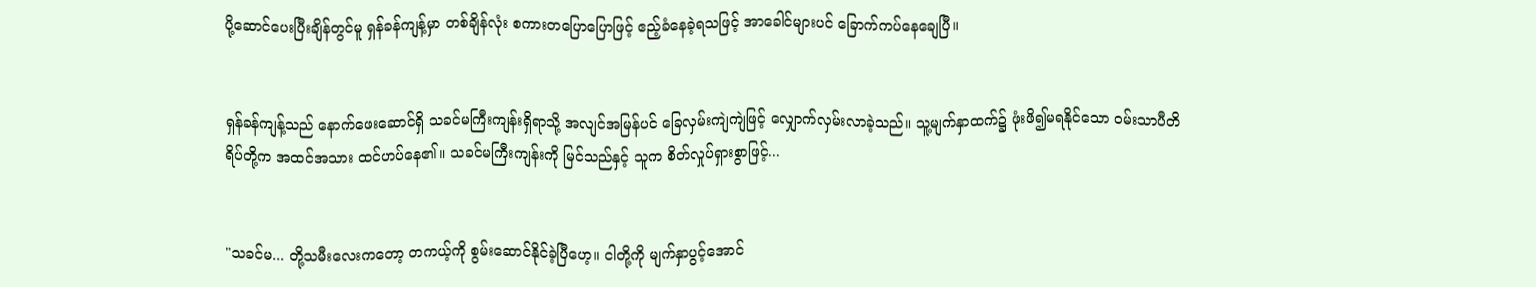ပို့ဆောင်ပေးပြီးချိန်တွင်မူ ရှန်ခန်ကျန့်မှာ တစ်ချိန်လုံး စကားတပြောပြောဖြင့် ဧည့်ခံနေခဲ့ရသဖြင့် အာခေါင်များပင် ခြောက်ကပ်နေချေပြီ။


ရှန်ခန်ကျန့်သည် နောက်ဖေးဆောင်ရှိ သခင်မကြီးကျန်းရှိရာသို့ အလျင်အမြန်ပင် ခြေလှမ်းကျဲကျဲဖြင့် လျှောက်လှမ်းလာခဲ့သည်။ သူ့မျက်နှာထက်၌ ဖုံးဖိ၍မရနိုင်သော ဝမ်းသာပီတိရိပ်တို့က အထင်အသား ထင်ဟပ်နေ၏။ သခင်မကြီးကျန်းကို မြင်သည်နှင့် သူက စိတ်လှုပ်ရှားစွာဖြင့်...


"သခင်မ... တို့သမီးလေးကတော့ တကယ့်ကို စွမ်းဆောင်နိုင်ခဲ့ပြီဟေ့။ ငါတို့ကို မျက်နှာပွင့်အောင်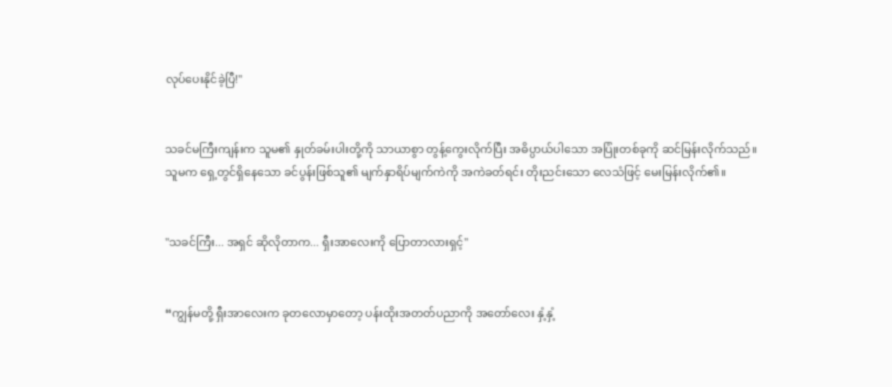လုပ်ပေးနိုင်ခဲ့ပြီ!"


သခင်မကြီးကျန်းက သူမ၏ နှုတ်ခမ်းပါးတို့ကို သာယာစွာ တွန့်ကွေးလိုက်ပြီး အဓိပ္ပာယ်ပါသော အပြုံးတစ်ခုကို ဆင်မြန်းလိုက်သည်။ သူမက ရှေ့တွင်ရှိနေသော ခင်ပွန်းဖြစ်သူ၏ မျက်နှာရိပ်မျက်ကဲကို အကဲခတ်ရင်း တိုးညင်းသော လေသံဖြင့် မေးမြန်းလိုက်၏။


"သခင်ကြီး... အရှင် ဆိုလိုတာက... ရှီးအာလေးကို ပြောတာလားရှင့်"


“ကျွန်မတို့ ရှီးအာလေးက ခုတလောမှာတော့ ပန်းထိုးအတတ်ပညာကို အတော်လေး နှံ့နှံ့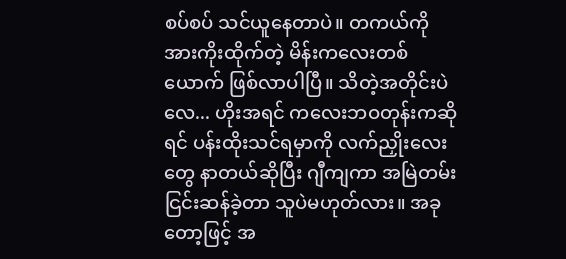စပ်စပ် သင်ယူနေတာပဲ။ တကယ်ကို အားကိုးထိုက်တဲ့ မိန်းကလေးတစ်ယောက် ဖြစ်လာပါပြီ။ သိတဲ့အတိုင်းပဲလေ... ဟိုးအရင် ကလေးဘဝတုန်းကဆိုရင် ပန်းထိုးသင်ရမှာကို လက်ညှိုးလေးတွေ နာတယ်ဆိုပြီး ဂျီကျကာ အမြဲတမ်း ငြင်းဆန်ခဲ့တာ သူပဲမဟုတ်လား။ အခုတော့ဖြင့် အ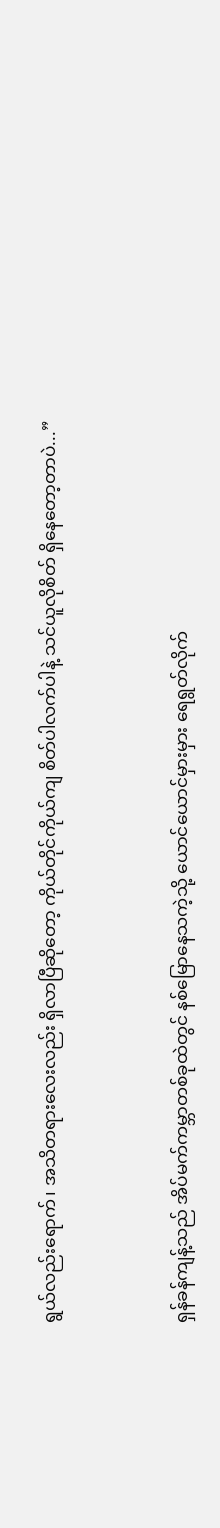ရွယ်လည်းရောက်၊ အသိတရားလေးလည်း ရှိလာပြီဆိုတော့ ကိုယ်တိုင်ကိုယ်ကျ စိတ်ပါလက်ပါနဲ့ သင်ယူလိုစိတ် ရှိနေတော့တာပဲ...”


ရှန်ခန်ကျန့်သည် အိပ်မက်ကမ္ဘာတစ်ခုထဲတွင် နစ်မြောနေသကဲ့သို့ ယောင်ယောင်မှားမှား ရေရွတ်လိုက်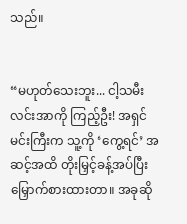သည်။


“မဟုတ်သေးဘူး... ငါ့သမီး လင်းအာကို ကြည့်ဦး! အရှင်မင်းကြီးက သူ့ကို ‘ကွေ့ရင်’ အဆင့်အထိ တိုးမြှင့်ခန့်အပ်ပြီး မြှောက်စားထားတာ။ အခုဆို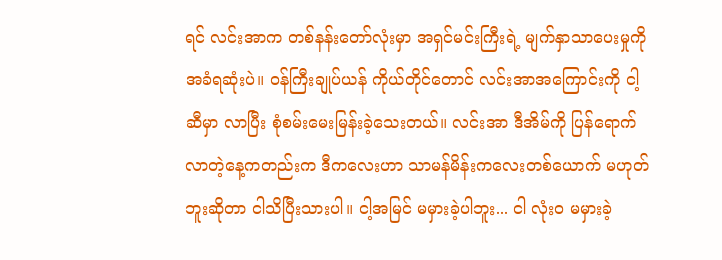ရင် လင်းအာက တစ်နန်းတော်လုံးမှာ အရှင်မင်းကြီးရဲ့ မျက်နှာသာပေးမှုကို အခံရဆုံးပဲ။ ဝန်ကြီးချုပ်ယန် ကိုယ်တိုင်တောင် လင်းအာအကြောင်းကို ငါ့ဆီမှာ လာပြီး စုံစမ်းမေးမြန်းခဲ့သေးတယ်။ လင်းအာ ဒီအိမ်ကို ပြန်ရောက်လာတဲ့နေ့ကတည်းက ဒီကလေးဟာ သာမန်မိန်းကလေးတစ်ယောက် မဟုတ်ဘူးဆိုတာ ငါသိပြီးသားပါ။ ငါ့အမြင် မမှားခဲ့ပါဘူး... ငါ လုံးဝ မမှားခဲ့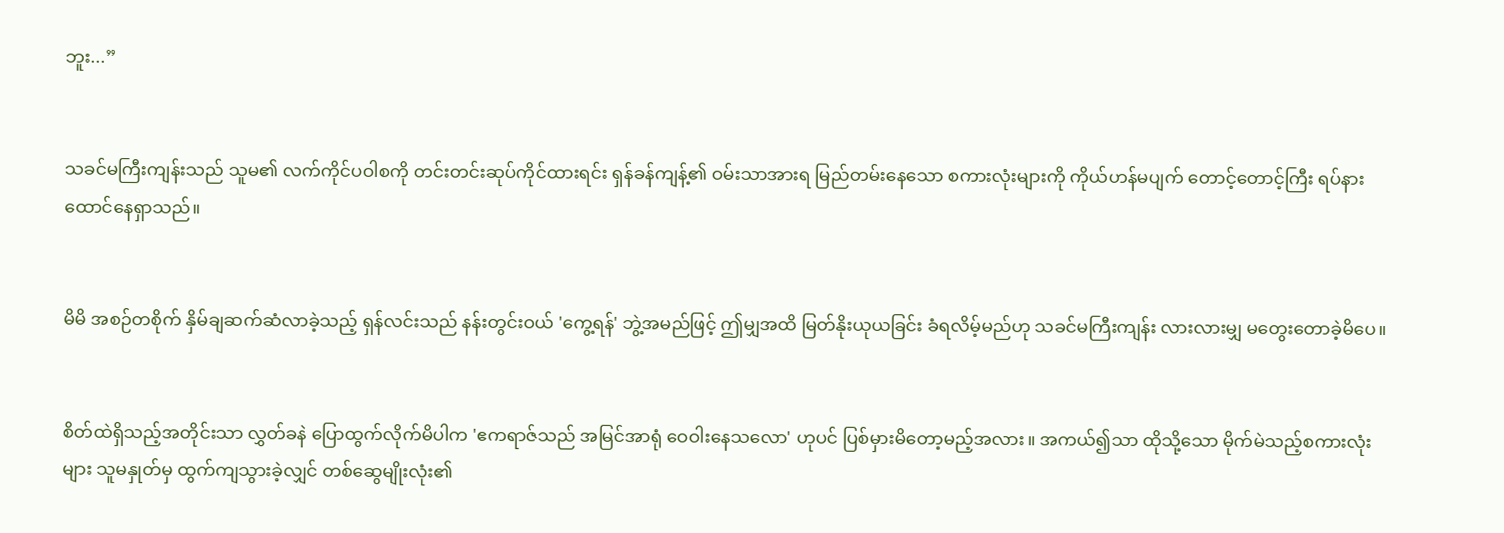ဘူး...”


သခင်မကြီးကျန်းသည် သူမ၏ လက်ကိုင်ပဝါစကို တင်းတင်းဆုပ်ကိုင်ထားရင်း ရှန်ခန်ကျန့်၏ ဝမ်းသာအားရ မြည်တမ်းနေသော စကားလုံးများကို ကိုယ်ဟန်မပျက် တောင့်တောင့်ကြီး ရပ်နားထောင်နေရှာသည်။


မိမိ အစဉ်တစိုက် နှိမ်ချဆက်ဆံလာခဲ့သည့် ရှန်လင်းသည် နန်းတွင်းဝယ် 'ကွေ့ရန်' ဘွဲ့အမည်ဖြင့် ဤမျှအထိ မြတ်နိုးယုယခြင်း ခံရလိမ့်မည်ဟု သခင်မကြီးကျန်း လားလားမျှ မတွေးတောခဲ့မိပေ။


စိတ်ထဲရှိသည့်အတိုင်းသာ လွှတ်ခနဲ ပြောထွက်လိုက်မိပါက 'ဧကရာဇ်သည် အမြင်အာရုံ ဝေဝါးနေသလော' ဟုပင် ပြစ်မှားမိတော့မည့်အလား။ အကယ်၍သာ ထိုသို့သော မိုက်မဲသည့်စကားလုံးများ သူမနှုတ်မှ ထွက်ကျသွားခဲ့လျှင် တစ်ဆွေမျိုးလုံး၏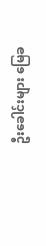ဦးခေါင်းများ မြေခ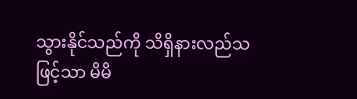သွားနိုင်သည်ကို သိရှိနားလည်သဖြင့်သာ မိမိ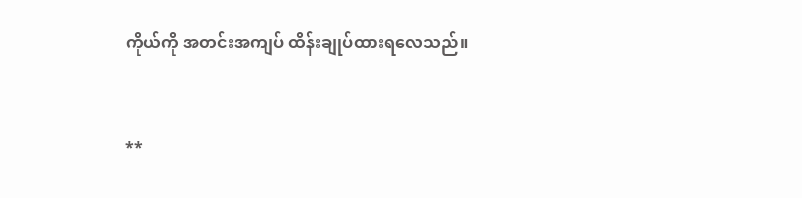ကိုယ်ကို အတင်းအကျပ် ထိန်းချုပ်ထားရလေသည်။


**